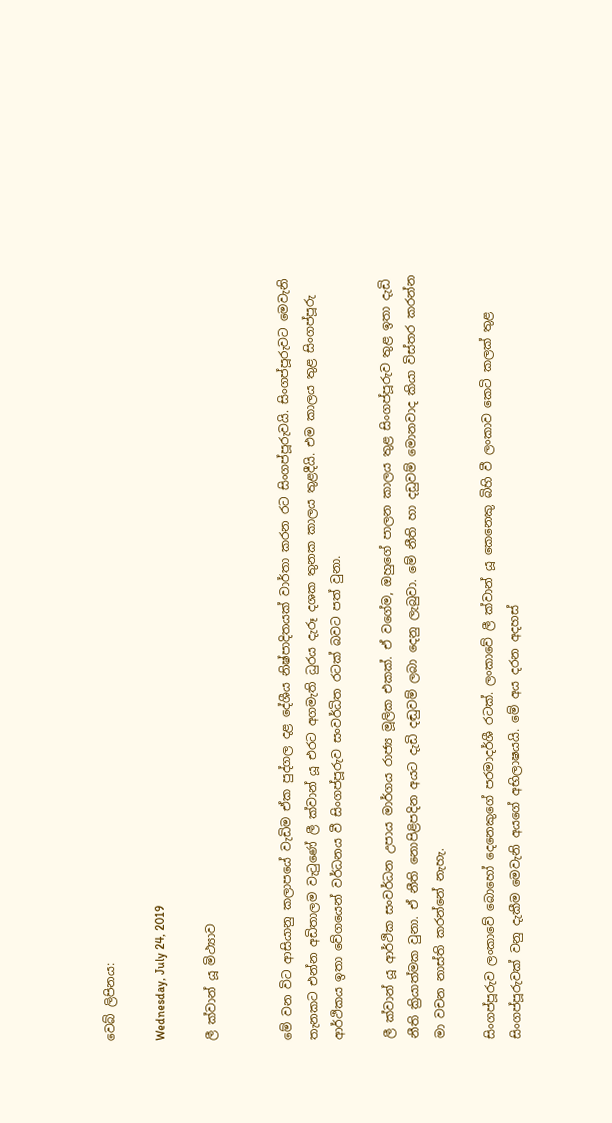වෙබ් ලිපිනය:

Wednesday, July 24, 2019

ලී ක්වාන් යූ මිථ්‍යාව


මේ වන විට ආසියානු කලාපයේ වැඩිම ඒක පුද්ගල දළ දේශීය නිෂ්පාදිතයක් වාර්තා කරන රට සිංගප්පූරුවයි. සිංගප්පූරුවට මෙවැනි තැනකට එන්න අඩිතාලම වැටුණේ ලී ක්වාන් යූ එරට අගමැති ධුරය දැරූ දශක තුනක කාලය තුළදීයි. එම කාලය තුළ සිංගප්පූරු ආර්ථිකය ඉතා වේගයෙන් වර්ධනය වී සිංගප්පූරුව සංවර්ධිත රටක් බවට පත් වුනා.

ලී ක්වාන් යූ ආර්ථික සංවර්ධන උපාය මාර්ගය රාජ්‍ය මූලික එකක්. ඒ වගේම, ඔහුගේ පාලන කාලය තුළ සිංගප්පූරුව තුළ ඉතා දැඩි නීති ක්‍රියාත්මක වුනා. ඒ නීති නොපිළිපදින අයට දැඩි දඬුවම් ලබා දෙනු ලැබුවා. මේ නීති හා දඩුවම් මොනවාද කියා විස්තර කරන්න මා වචන නාස්ති කරන්නේ නැහැ.

සිංගප්පූරුව ලංකාවේ බොහෝ දෙනෙකුගේ පරමාදර්ශී රටක්. ලංකාවේ ලී ක්වාන් යූ කෙනෙකු බිහි වී ලංකාව කෙටි කලක් තුළ සිංගප්පූරුවක් වනු දැකීම මෙවැනි අයගේ අභිලාෂයයි. මේ අය දරන අදහස්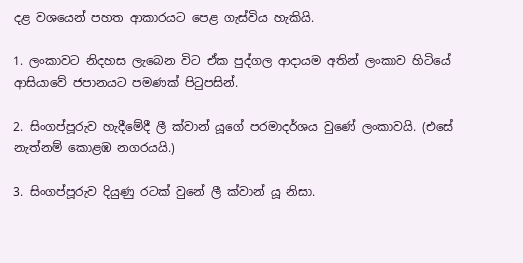දළ වශයෙන් පහත ආකාරයට පෙළ ගැස්විය හැකියි.

1. ලංකාවට නිදහස ලැබෙන විට ඒක පුද්ගල ආදායම අතින් ලංකාව හිටියේ ආසියාවේ ජපානයට පමණක් පිටුපසින්.

2. සිංගප්පූරුව හැදීමේදී ලී ක්වාන් යූගේ පරමාදර්ශය වුණේ ලංකාවයි. (එසේ නැත්නම් කොළඹ නගරයයි.)

3. සිංගප්පූරුව දියුණු රටක් වුනේ ලී ක්වාන් යූ නිසා.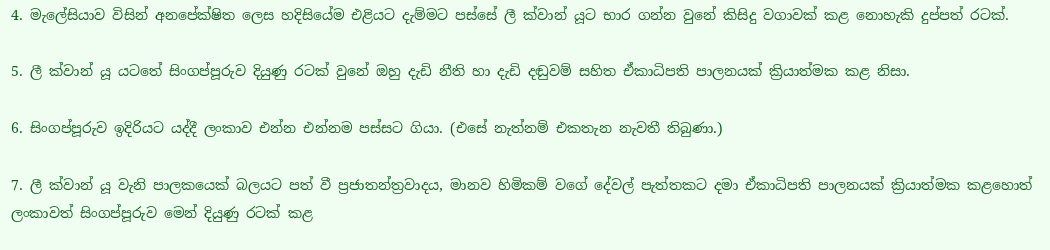4. මැලේසියාව විසින් අනපේක්ෂිත ලෙස හදිසියේම එළියට දැම්මට පස්සේ ලී ක්වාන් යූට භාර ගන්න වුනේ කිසිදු වගාවක් කළ නොහැකි දුප්පත් රටක්.

5. ලී ක්වාන් යූ යටතේ සිංගප්පූරුව දියුණු රටක් වුනේ ඔහු දැඩි නීති හා දැඩි දඬුවම් සහිත ඒකාධිපති පාලනයක් ක්‍රියාත්මක කළ නිසා.

6. සිංගප්පූරුව ඉදිරියට යද්දී ලංකාව එන්න එන්නම පස්සට ගියා. (එසේ නැත්නම් එකතැන නැවතී තිබුණා.)

7. ලී ක්වාන් යූ වැනි පාලකයෙක් බලයට පත් වී ප්‍රජාතන්ත්‍රවාදය, මානව හිමිකම් වගේ දේවල් පැත්තකට දමා ඒකාධිපති පාලනයක් ක්‍රියාත්මක කළහොත් ලංකාවත් සිංගප්පූරුව මෙන් දියුණු රටක් කළ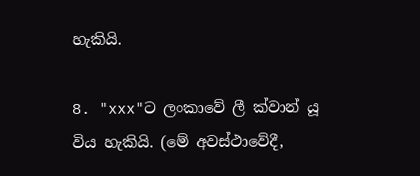හැකියි.

8. "xxx"ට ලංකාවේ ලී ක්වාන් යූ විය හැකියි. (මේ අවස්ථාවේදී,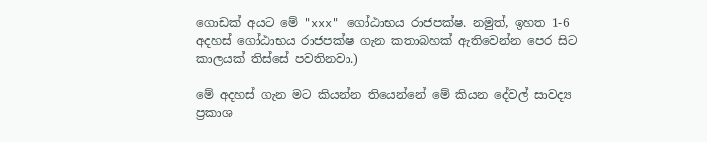ගොඩක් අයට මේ "xxx" ගෝඨාභය රාජපක්ෂ. නමුත්, ඉහත 1-6 අදහස් ගෝඨාභය රාජපක්ෂ ගැන කතාබහක් ඇතිවෙන්න පෙර සිට කාලයක් තිස්සේ පවතිනවා.)

මේ අදහස් ගැන මට කියන්න තියෙන්නේ මේ කියන දේවල් සාවද්‍ය ප්‍රකාශ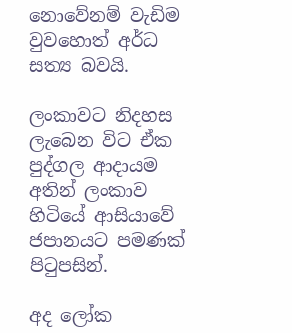නොවේනම් වැඩිම වුවහොත් අර්ධ සත්‍ය බවයි.

ලංකාවට නිදහස ලැබෙන විට ඒක පුද්ගල ආදායම අතින් ලංකාව හිටියේ ආසියාවේ ජපානයට පමණක් පිටුපසින්.

අද ලෝක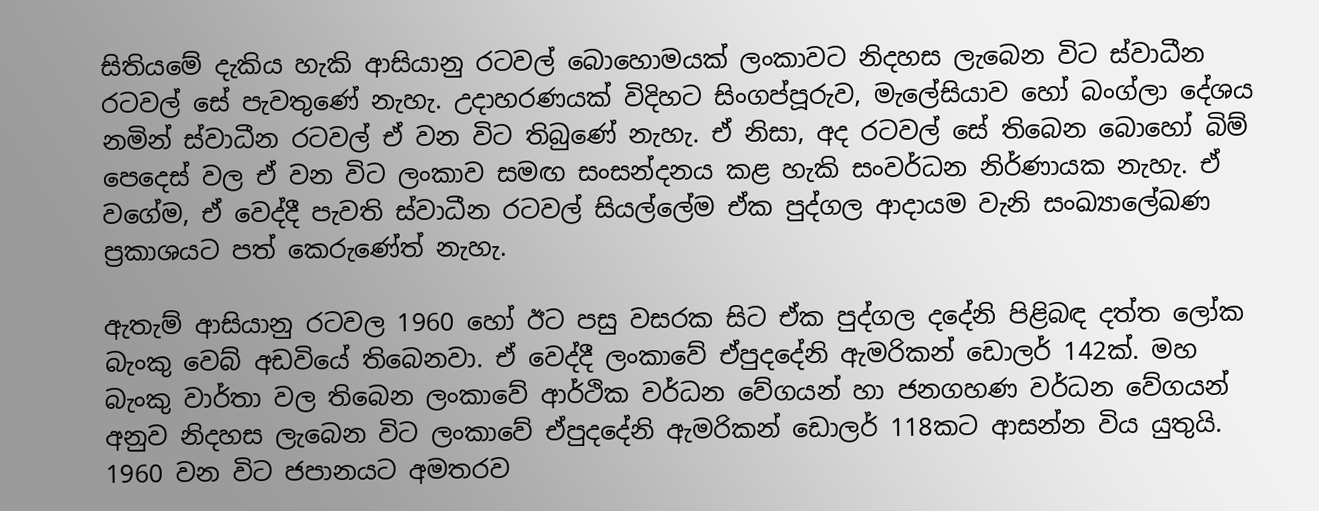සිතියමේ දැකිය හැකි ආසියානු රටවල් බොහොමයක් ලංකාවට නිදහස ලැබෙන විට ස්වාධීන රටවල් සේ පැවතුණේ නැහැ. උදාහරණයක් විදිහට සිංගප්පූරුව, මැලේසියාව හෝ බංග්ලා දේශය නමින් ස්වාධීන රටවල් ඒ වන විට තිබුණේ නැහැ. ඒ නිසා, අද රටවල් සේ තිබෙන බොහෝ බිම් පෙදෙස් වල ඒ වන විට ලංකාව සමඟ සංසන්දනය කළ හැකි සංවර්ධන නිර්ණායක නැහැ. ඒ වගේම, ඒ වෙද්දී පැවති ස්වාධීන රටවල් සියල්ලේම ඒක පුද්ගල ආදායම වැනි සංඛ්‍යාලේඛණ ප්‍රකාශයට පත් කෙරුණේත් නැහැ.

ඇතැම් ආසියානු රටවල 1960 හෝ ඊට පසු වසරක සිට ඒක පුද්ගල දදේනි පිළිබඳ දත්ත ලෝක බැංකු වෙබ් අඩවියේ තිබෙනවා. ඒ වෙද්දී ලංකාවේ ඒපුදදේනි ඇමරිකන් ඩොලර් 142ක්. මහ බැංකු වාර්තා වල තිබෙන ලංකාවේ ආර්ථික වර්ධන වේගයන් හා ජනගහණ වර්ධන වේගයන් අනුව නිදහස ලැබෙන විට ලංකාවේ ඒපුදදේනි ඇමරිකන් ඩොලර් 118කට ආසන්න විය යුතුයි. 1960 වන විට ජපානයට අමතරව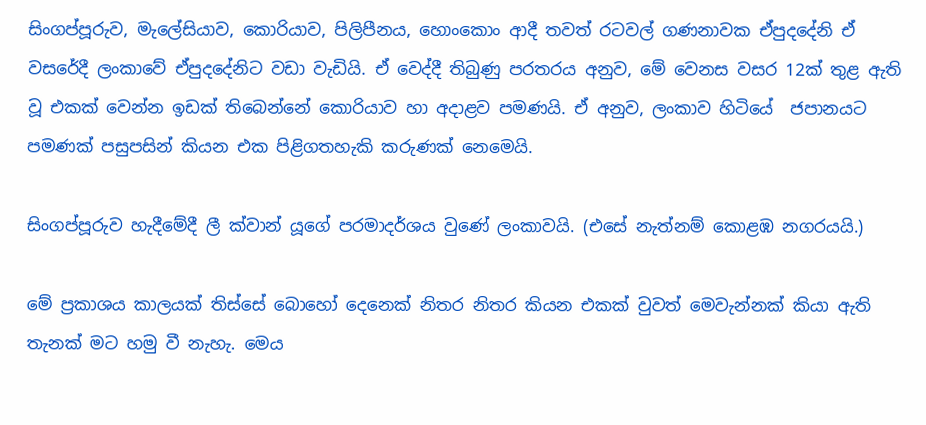සිංගප්පූරුව, මැලේසියාව, කොරියාව, පිලිපීනය, හොංකොං ආදී තවත් රටවල් ගණනාවක ඒපුදදේනි ඒ වසරේදී ලංකාවේ ඒපුදදේනිට වඩා වැඩියි. ඒ වෙද්දී තිබුණු පරතරය අනුව, මේ වෙනස වසර 12ක් තුළ ඇති වූ එකක් වෙන්න ඉඩක් තිබෙන්නේ කොරියාව හා අදාළව පමණයි. ඒ අනුව, ලංකාව හිටියේ  ජපානයට පමණක් පසුපසින් කියන එක පිළිගතහැකි කරුණක් නෙමෙයි.

සිංගප්පූරුව හැදීමේදී ලී ක්වාන් යූගේ පරමාදර්ශය වුණේ ලංකාවයි. (එසේ නැත්නම් කොළඹ නගරයයි.)

මේ ප්‍රකාශය කාලයක් තිස්සේ බොහෝ දෙනෙක් නිතර නිතර කියන එකක් වුවත් මෙවැන්නක් කියා ඇති තැනක් මට හමු වී නැහැ. මෙය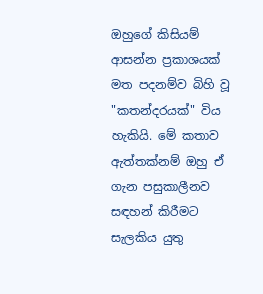ඔහුගේ කිසියම් ආසන්න ප්‍රකාශයක් මත පදනම්ව බිහි වූ "කතන්දරයක්" විය හැකියි. මේ කතාව ඇත්තක්නම් ඔහු ඒ ගැන පසුකාලීනව සඳහන් කිරීමට සැලකිය යුතු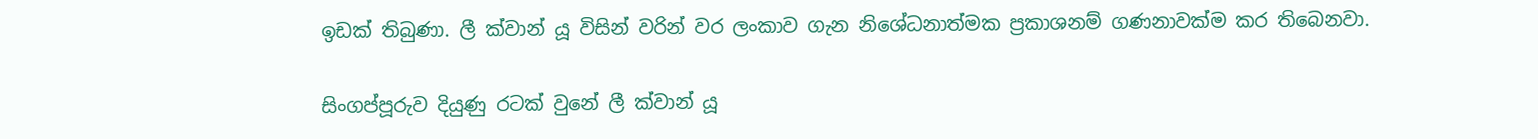ඉඩක් තිබුණා. ලී ක්වාන් යූ විසින් වරින් වර ලංකාව ගැන නිශේධනාත්මක ප්‍රකාශනම් ගණනාවක්ම කර තිබෙනවා.

සිංගප්පූරුව දියුණු රටක් වුනේ ලී ක්වාන් යූ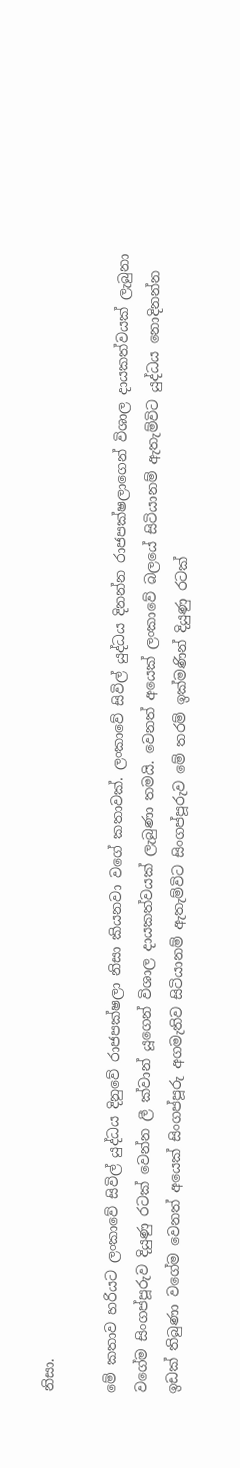නිසා.

මේ කතාව හරියට ලංකාවේ සිවිල් යුද්ධය දිනුවේ රාජපක්ෂලා නිසා කියනවා වගේ කතාවක්. ලංකාවේ සිවිල් යුද්ධය දිනන්න රාජපක්ෂලාගෙන් විශාල දායකත්වයක් ලැබුනා වගේම සිංගප්පූරුව දියුණු රටක් වෙන්න ලී ක්වාන් යූගෙන් විශාල දායකත්වයක් ලැබුණා තමයි. වෙනත් අයෙක් ලංකාවේ බලයේ සිටියානම් ඇතැම්විට යුද්ධය නොදිනන්න ඉඩක් තිබුණා වගේම වෙනත් අයෙක් සිංගප්පූරු අගමැතිව සිටියානම් ඇතැම්විට සිංගප්පූරුව මේ තරම් ඉක්මණින් දියුණු රටක්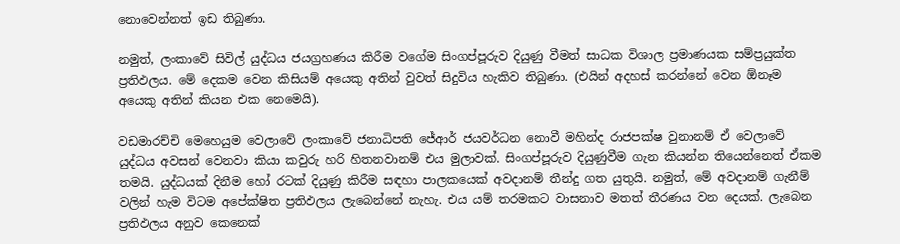නොවෙන්නත් ඉඩ තිබුණා.

නමුත්, ලංකාවේ සිවිල් යුද්ධය ජයග්‍රහණය කිරීම වගේම සිංගප්පූරුව දියුණු වීමත් සාධක විශාල ප්‍රමාණයක සම්ප්‍රයුක්ත ප්‍රතිඵලය. මේ දෙකම වෙන කිසියම් අයෙකු අතින් වුවත් සිදුවිය හැකිව තිබුණා. (එයින් අදහස් කරන්නේ වෙන ඕනෑම අයෙකු අතින් කියන එක නෙමෙයි).

වඩමාරච්චි මෙහෙයුම වෙලාවේ ලංකාවේ ජනාධිපති ජේආර් ජයවර්ධන නොවී මහින්ද රාජපක්ෂ වුනානම් ඒ වෙලාවේ යුද්ධය අවසන් වෙනවා කියා කවුරු හරි හිතනවානම් එය මුලාවක්. සිංගප්පූරුව දියුණුවීම ගැන කියන්න තියෙන්නෙත් ඒකම තමයි. යුද්ධයක් දිනීම හෝ රටක් දියුණු කිරීම සඳහා පාලකයෙක් අවදානම් තීන්දු ගත යුතුයි. නමුත්, මේ අවදානම් ගැනීම් වලින් හැම විටම අපේක්ෂිත ප්‍රතිඵලය ලැබෙන්නේ නැහැ. එය යම් තරමකට වාසනාව මතත් තීරණය වන දෙයක්. ලැබෙන ප්‍රතිඵලය අනුව කෙනෙක්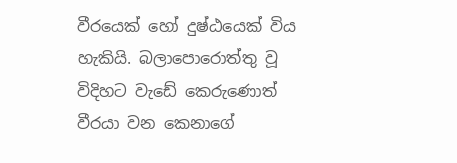වීරයෙක් හෝ දුෂ්ඨයෙක් විය හැකියි. බලාපොරොත්තු වූ විදිහට වැඩේ කෙරුණොත් වීරයා වන කෙනාගේ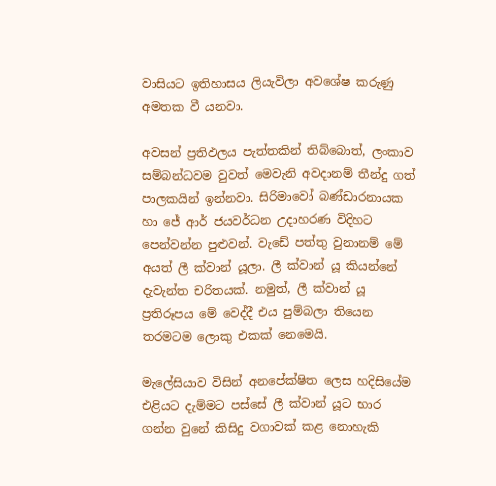වාසියට ඉතිහාසය ලියැවිලා අවශේෂ කරුණු අමතක වී යනවා.

අවසන් ප්‍රතිඵලය පැත්තකින් තිබ්බොත්, ලංකාව සම්බන්ධවම වුවත් මෙවැනි අවදානම් තීන්දු ගත් පාලකයින් ඉන්නවා. සිරිමාවෝ බණ්ඩාරනායක හා ජේ ආර් ජයවර්ධන උදාහරණ විදිහට පෙන්වන්න පුළුවන්. වැඩේ පත්තු වුනානම් මේ අයත් ලී ක්වාන් යූලා. ලී ක්වාන් යූ කියන්නේ දැවැන්ත චරිතයක්. නමුත්, ලී ක්වාන් යූ ප්‍රතිරූපය මේ වෙද්දී එය පුම්බලා තියෙන තරමටම ලොකු එකක් නෙමෙයි.

මැලේසියාව විසින් අනපේක්ෂිත ලෙස හදිසියේම එළියට දැම්මට පස්සේ ලී ක්වාන් යූට භාර ගන්න වුනේ කිසිදු වගාවක් කළ නොහැකි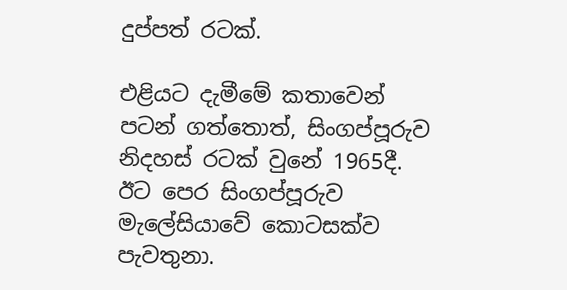දුප්පත් රටක්.

එළියට දැමීමේ කතාවෙන් පටන් ගත්තොත්, සිංගප්පූරුව නිදහස් රටක් වුනේ 1965දී. ඊට පෙර සිංගප්පූරුව මැලේසියාවේ කොටසක්ව පැවතුනා.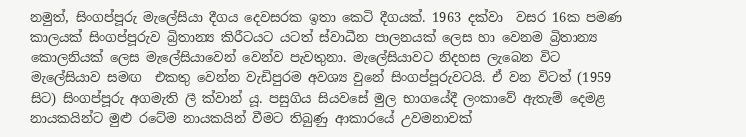නමුත්, සිංගප්පූරු මැලේසියා දීගය දෙවසරක ඉතා කෙටි දීගයක්. 1963 දක්වා  වසර 16ක පමණ කාලයක් සිංගප්පූරුව බ්‍රිතාන්‍ය කිරීටයට යටත් ස්වාධීන පාලනයක් ලෙස හා වෙනම බ්‍රිතාන්‍ය කොලනියක් ලෙස මැලේසියාවෙන් වෙන්ව පැවතුනා. මැලේසියාවට නිදහස ලැබෙන විට මැලේසියාව සමඟ  එකතු වෙන්න වැඩිපුරම අවශ්‍ය වුනේ සිංගප්පූරුවටයි. ඒ වන විටත් (1959 සිට) සිංගප්පූරු අගමැති ලී ක්වාන් යූ. පසුගිය සියවසේ මුල භාගයේදී ලංකාවේ ඇතැම් දෙමළ නායකයින්ට මුළු රටේම නායකයින් වීමට තිබුණු ආකාරයේ උවමනාවක්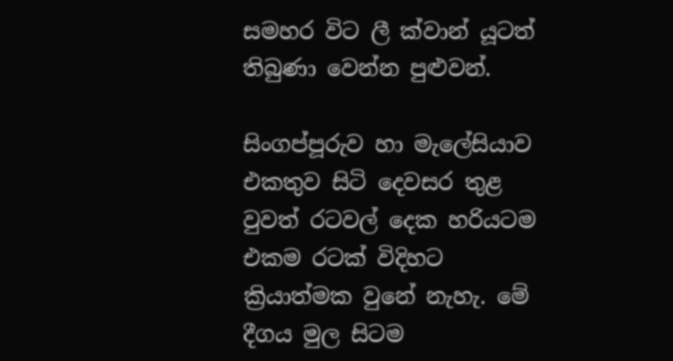සමහර විට ලී ක්වාන් යූටත් තිබුණා වෙන්න පුළුවන්.

සිංගප්පූරුව හා මැලේසියාව එකතුව සිටි දෙවසර තුළ වුවත් රටවල් දෙක හරියටම එකම රටක් විදිහට ක්‍රියාත්මක වුනේ නැහැ. මේ දීගය මුල සිටම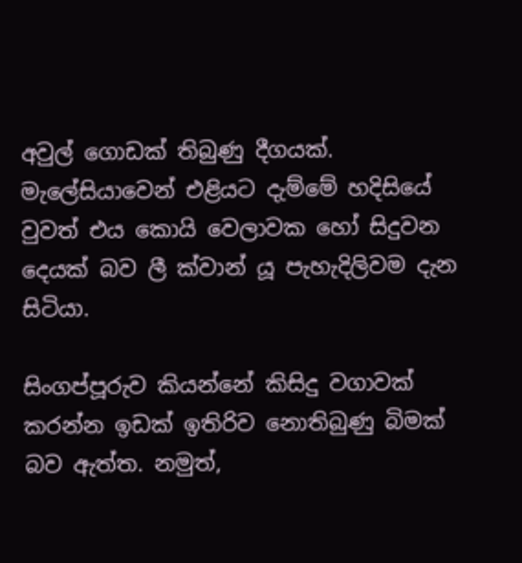අවුල් ගොඩක් තිබුණු දීගයක්. මැලේසියාවෙන් එළියට දැම්මේ හදිසියේ වුවත් එය කොයි වෙලාවක හෝ සිදුවන දෙයක් බව ලී ක්වාන් යූ පැහැදිලිවම දැන සිටියා.

සිංගප්පූරුව කියන්නේ කිසිදු වගාවක් කරන්න ඉඩක් ඉතිරිව නොතිබුණු බිමක් බව ඇත්ත. නමුත්,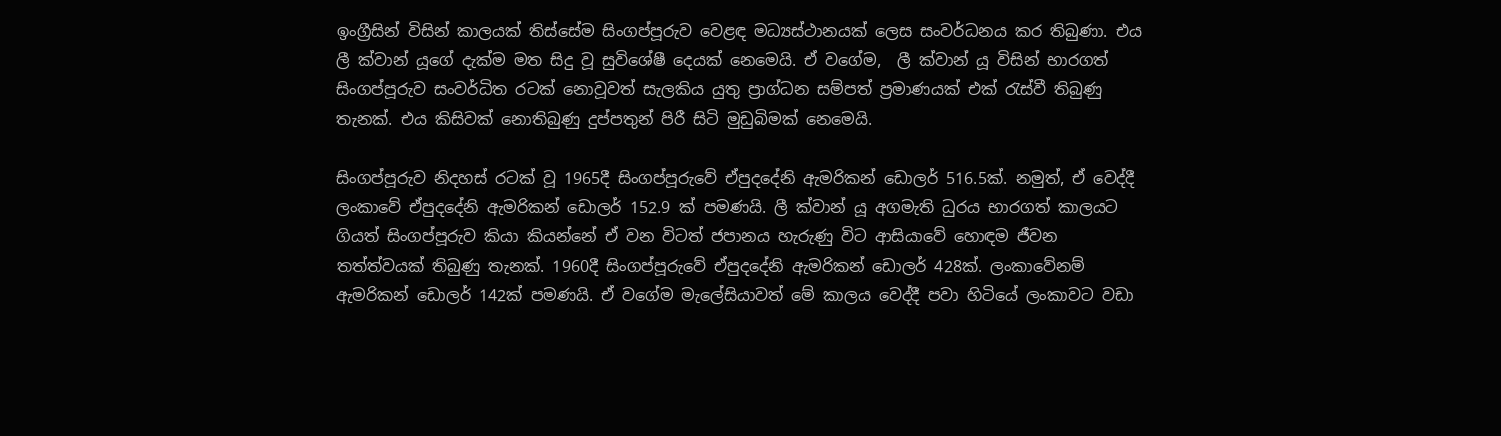ඉංග්‍රීසින් විසින් කාලයක් තිස්සේම සිංගප්පූරුව වෙළඳ මධ්‍යස්ථානයක් ලෙස සංවර්ධනය කර තිබුණා. එය ලී ක්වාන් යූගේ දැක්ම මත සිදු වූ සුවිශේෂී දෙයක් නෙමෙයි. ඒ වගේම,  ලී ක්වාන් යූ විසින් භාරගත් සිංගප්පූරුව සංවර්ධිත රටක් නොවූවත් සැලකිය යුතු ප්‍රාග්ධන සම්පත් ප්‍රමාණයක් එක් රැස්වී තිබුණු තැනක්. එය කිසිවක් නොතිබුණු දුප්පතුන් පිරී සිටි මුඩුබිමක් නෙමෙයි.

සිංගප්පූරුව නිදහස් රටක් වූ 1965දී සිංගප්පූරුවේ ඒපුදදේනි ඇමරිකන් ඩොලර් 516.5ක්. නමුත්, ඒ වෙද්දී ලංකාවේ ඒපුදදේනි ඇමරිකන් ඩොලර් 152.9 ක් පමණයි. ලී ක්වාන් යූ අගමැති ධුරය භාරගත් කාලයට ගියත් සිංගප්පූරුව කියා කියන්නේ ඒ වන විටත් ජපානය හැරුණු විට ආසියාවේ හොඳම ජීවන තත්ත්වයක් තිබුණු තැනක්. 1960දී සිංගප්පූරුවේ ඒපුදදේනි ඇමරිකන් ඩොලර් 428ක්. ලංකාවේනම් ඇමරිකන් ඩොලර් 142ක් පමණයි. ඒ වගේම මැලේසියාවත් මේ කාලය වෙද්දී පවා හිටියේ ලංකාවට වඩා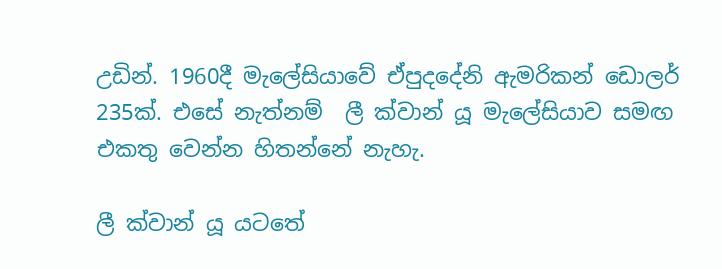උඩින්. 1960දී මැලේසියාවේ ඒපුදදේනි ඇමරිකන් ඩොලර් 235ක්. එසේ නැත්නම්  ලී ක්වාන් යූ මැලේසියාව සමඟ එකතු වෙන්න හිතන්නේ නැහැ.

ලී ක්වාන් යූ යටතේ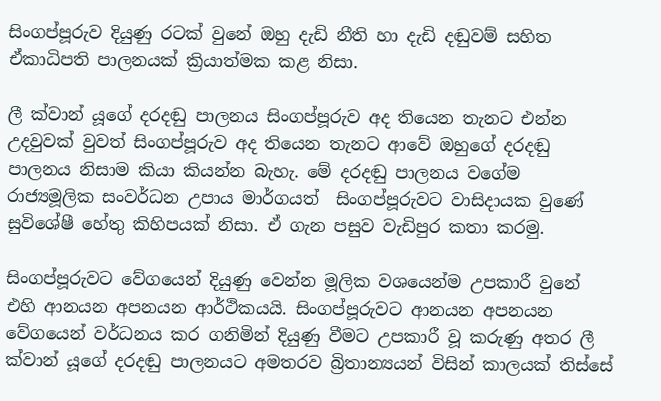සිංගප්පූරුව දියුණු රටක් වුනේ ඔහු දැඩි නීති හා දැඩි දඬුවම් සහිත ඒකාධිපති පාලනයක් ක්‍රියාත්මක කළ නිසා.

ලී ක්වාන් යූගේ දරදඬු පාලනය සිංගප්පූරුව අද තියෙන තැනට එන්න උදවුවක් වුවත් සිංගප්පූරුව අද තියෙන තැනට ආවේ ඔහුගේ දරදඬු පාලනය නිසාම කියා කියන්න බැහැ. මේ දරදඬු පාලනය වගේම රාජ්‍යමූලික සංවර්ධන උපාය මාර්ගයත්  සිංගප්පූරුවට වාසිදායක වුණේ සුවිශේෂී හේතු කිහිපයක් නිසා. ඒ ගැන පසුව වැඩිපුර කතා කරමු.

සිංගප්පූරුවට වේගයෙන් දියුණු වෙන්න මූලික වශයෙන්ම උපකාරී වුනේ එහි ආනයන අපනයන ආර්ථිකයයි. සිංගප්පූරුවට ආනයන අපනයන වේගයෙන් වර්ධනය කර ගනිමින් දියුණු වීමට උපකාරී වූ කරුණු අතර ලී ක්වාන් යූගේ දරදඬු පාලනයට අමතරව බ්‍රිතාන්‍යයන් විසින් කාලයක් තිස්සේ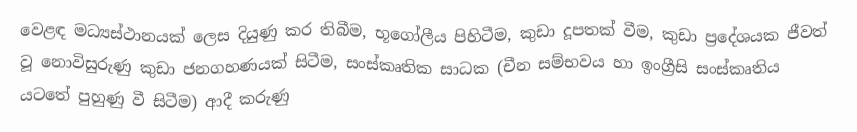වෙළඳ මධ්‍යස්ථානයක් ලෙස දියුණු කර තිබීම, භූගෝලීය පිහිටීම, කුඩා දූපතක් වීම, කුඩා ප්‍රදේශයක ජීවත් වූ නොවිසුරුණු කුඩා ජනගහණයක් සිටීම, සංස්කෘතික සාධක (චීන සම්භවය හා ඉංග්‍රීසි සංස්කෘතිය යටතේ පුහුණු වී සිටීම) ආදී කරුණු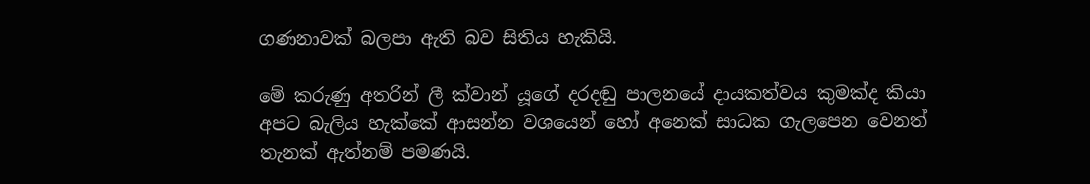ගණනාවක් බලපා ඇති බව සිතිය හැකියි.

මේ කරුණු අතරින් ලී ක්වාන් යූගේ දරදඬු පාලනයේ දායකත්වය කුමක්ද කියා අපට බැලිය හැක්කේ ආසන්න වශයෙන් හෝ අනෙක් සාධක ගැලපෙන වෙනත් තැනක් ඇත්නම් පමණයි.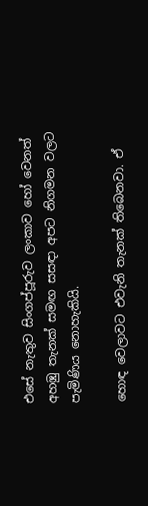එසේ නැතුව සිංගප්පූරුව ලංකාව හෝ වෙනත් අහඹු තැනක් සමඟ සසඳා අපට නිගමන වලට පැමිණිය නොහැකියි.

හොඳ වෙලාවට එවැනි තැනක් තිබෙනවා. ඒ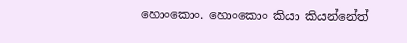හොංකොං. හොංකොං කියා කියන්නේත්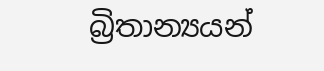බ්‍රිතාන්‍යයන්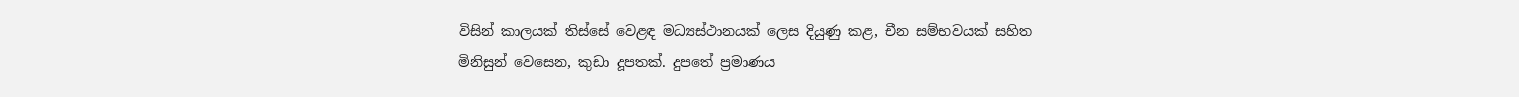විසින් කාලයක් තිස්සේ වෙළඳ මධ්‍යස්ථානයක් ලෙස දියුණු කළ, චීන සම්භවයක් සහිත මිනිසුන් වෙසෙන, කුඩා දූපතක්. දුපතේ ප්‍රමාණය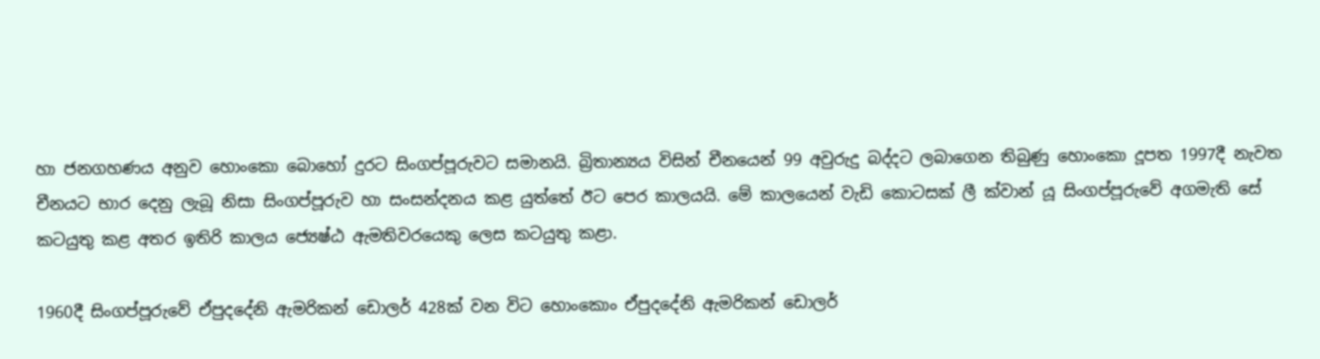හා ජනගහණය අනුව හොංකො බොහෝ දුරට සිංගප්පූරුවට සමානයි. බ්‍රිතාන්‍යය විසින් චීනයෙන් 99 අවුරුදු බද්දට ලබාගෙන තිබුණු හොංකො දූපත 1997දී නැවත චීනයට භාර දෙනු ලැබූ නිසා සිංගප්පූරුව හා සංසන්දනය කළ යුත්තේ ඊට පෙර කාලයයි. මේ කාලයෙන් වැඩි කොටසක් ලී ක්වාන් යූ සිංගප්පූරුවේ අගමැති සේ කටයුතු කළ අතර ඉතිරි කාලය ජ්‍යෙෂ්ඨ ඇමතිවරයෙකු ලෙස කටයුතු කළා.

1960දී සිංගප්පූරුවේ ඒපුදදේනි ඇමරිකන් ඩොලර් 428ක් වන විට හොංකොං ඒපුදදේනි ඇමරිකන් ඩොලර්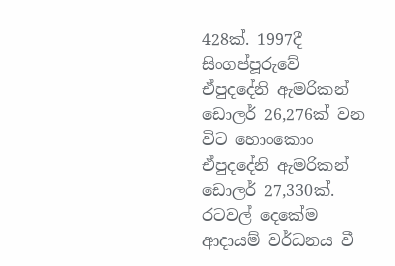428ක්. 1997දී සිංගප්පූරුවේ ඒපුදදේනි ඇමරිකන් ඩොලර් 26,276ක් වන විට හොංකොං ඒපුදදේනි ඇමරිකන් ඩොලර් 27,330ක්. රටවල් දෙකේම ආදායම් වර්ධනය වී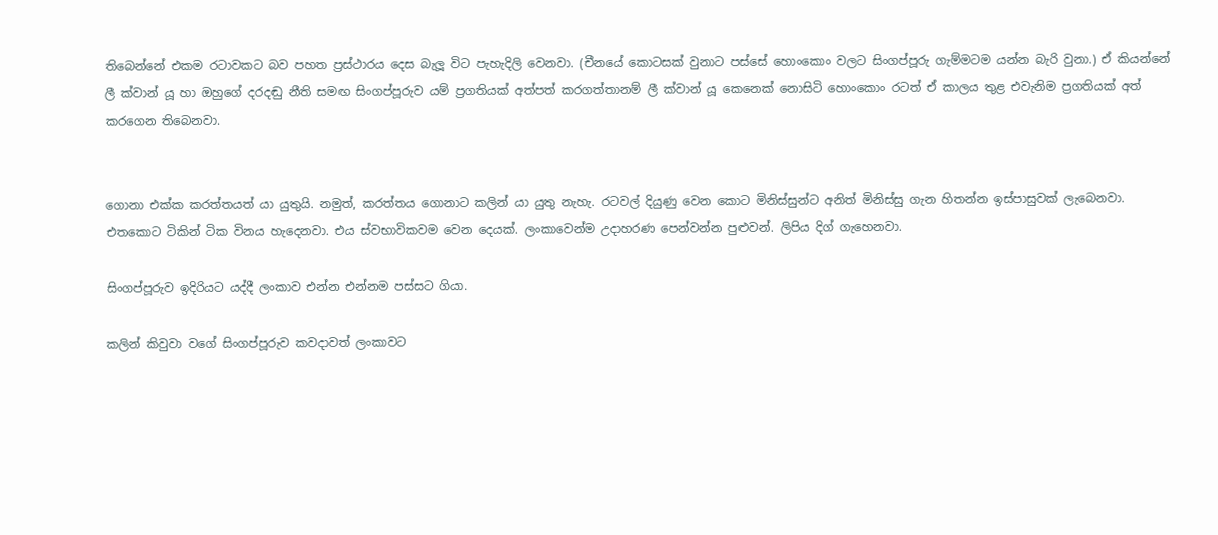තිබෙන්නේ එකම රටාවකට බව පහත ප්‍රස්ථාරය දෙස බැලූ විට පැහැදිලි වෙනවා. (චීනයේ කොටසක් වුනාට පස්සේ හොංකොං වලට සිංගප්පූරු ගැම්මටම යන්න බැරි වුනා.) ඒ කියන්නේ ලී ක්වාන් යූ හා ඔහුගේ දරදඬු නීති සමඟ සිංගප්පූරුව යම් ප්‍රගතියක් අත්පත් කරගත්තානම් ලී ක්වාන් යූ කෙනෙක් නොසිටි හොංකොං රටත් ඒ කාලය තුළ එවැනිම ප්‍රගතියක් අත් කරගෙන තිබෙනවා.


ගොනා එක්ක කරත්තයත් යා යුතුයි. නමුත්, කරත්තය ගොනාට කලින් යා යුතු නැහැ. රටවල් දියුණු වෙන කොට මිනිස්සුන්ට අනිත් මිනිස්සු ගැන හිතන්න ඉස්පාසුවක් ලැබෙනවා. එතකොට ටිකින් ටික විනය හැදෙනවා. එය ස්වභාවිකවම වෙන දෙයක්. ලංකාවෙන්ම උදාහරණ පෙන්වන්න පුළුවන්. ලිපිය දිග් ගැහෙනවා.

සිංගප්පූරුව ඉදිරියට යද්දී ලංකාව එන්න එන්නම පස්සට ගියා.

කලින් කිවුවා වගේ සිංගප්පූරුව කවදාවත් ලංකාවට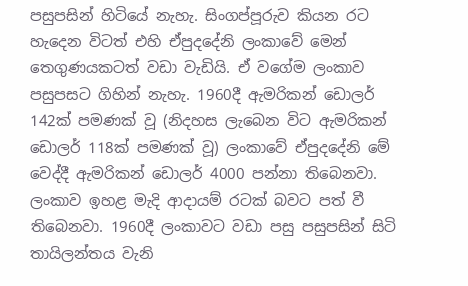පසුපසින් හිටියේ නැහැ. සිංගප්පූරුව කියන රට හැදෙන විටත් එහි ඒපුදදේනි ලංකාවේ මෙන් තෙගුණයකටත් වඩා වැඩියි. ඒ වගේම ලංකාව පසුපසට ගිහින් නැහැ. 1960දී ඇමරිකන් ඩොලර් 142ක් පමණක් වූ (නිදහස ලැබෙන විට ඇමරිකන් ඩොලර් 118ක් පමණක් වූ) ලංකාවේ ඒපුදදේනි මේ වෙද්දී ඇමරිකන් ඩොලර් 4000 පන්නා තිබෙනවා. ලංකාව ඉහළ මැදි ආදායම් රටක් බවට පත් වී තිබෙනවා. 1960දී ලංකාවට වඩා පසු පසුපසින් සිටි තායිලන්තය වැනි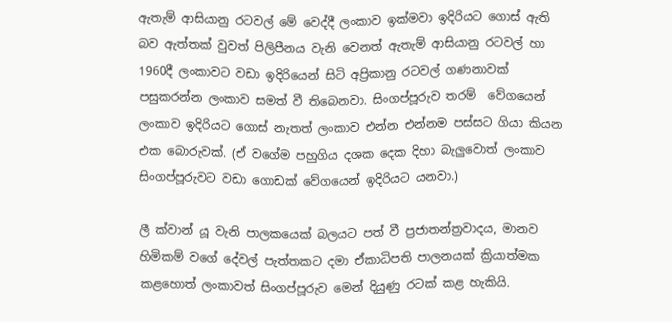ඇතැම් ආසියානු රටවල් මේ වෙද්දී ලංකාව ඉක්මවා ඉදිරියට ගොස් ඇති බව ඇත්තක් වුවත් පිලිපීනය වැනි වෙනත් ඇතැම් ආසියානු රටවල් හා 1960දී ලංකාවට වඩා ඉදිරියෙන් සිටි අප්‍රිකානු රටවල් ගණනාවක් පසුකරන්න ලංකාව සමත් වී තිබෙනවා. සිංගප්පූරුව තරම්  වේගයෙන් ලංකාව ඉදිරියට ගොස් නැතත් ලංකාව එන්න එන්නම පස්සට ගියා කියන එක බොරුවක්. (ඒ වගේම පහුගිය දශක දෙක දිහා බැලුවොත් ලංකාව සිංගප්පූරුවට වඩා ගොඩක් වේගයෙන් ඉදිරියට යනවා.)

ලී ක්වාන් යූ වැනි පාලකයෙක් බලයට පත් වී ප්‍රජාතන්ත්‍රවාදය, මානව හිමිකම් වගේ දේවල් පැත්තකට දමා ඒකාධිපති පාලනයක් ක්‍රියාත්මක කළහොත් ලංකාවත් සිංගප්පූරුව මෙන් දියුණු රටක් කළ හැකියි.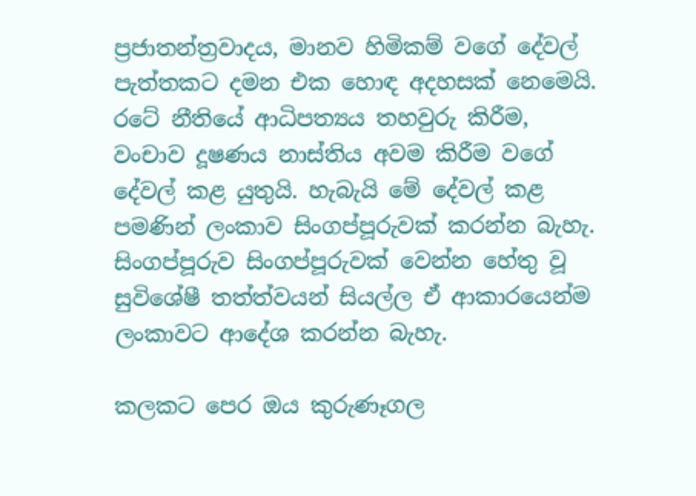ප්‍රජාතන්ත්‍රවාදය, මානව හිමිකම් වගේ දේවල් පැත්තකට දමන එක හොඳ අදහසක් නෙමෙයි. රටේ නීතියේ ආධිපත්‍යය තහවුරු කිරීම, වංචාව දූෂණය නාස්තිය අවම කිරීම වගේ දේවල් කළ යුතුයි. හැබැයි මේ දේවල් කළ පමණින් ලංකාව සිංගප්පූරුවක් කරන්න බැහැ. සිංගප්පූරුව සිංගප්පූරුවක් වෙන්න හේතු වූ සුවිශේෂී තත්ත්වයන් සියල්ල ඒ ආකාරයෙන්ම ලංකාවට ආදේශ කරන්න බැහැ.

කලකට පෙර ඔය කුරුණෑගල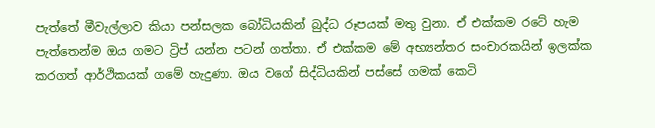පැත්තේ මීවැල්ලාව කියා පන්සලක බෝධියකින් බුද්ධ රූපයක් මතු වුනා. ඒ එක්කම රටේ හැම පැත්තෙන්ම ඔය ගමට ට්‍රිප් යන්න පටන් ගත්තා. ඒ එක්කම මේ අභ්‍යන්තර සංචාරකයින් ඉලක්ක කරගත් ආර්ථිකයක් ගමේ හැදුණා. ඔය වගේ සිද්ධියකින් පස්සේ ගමක් කෙටි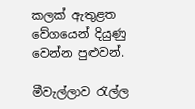කලක් ඇතුළත වේගයෙන් දියුණු වෙන්න පුළුවන්.

මීවැල්ලාව රැල්ල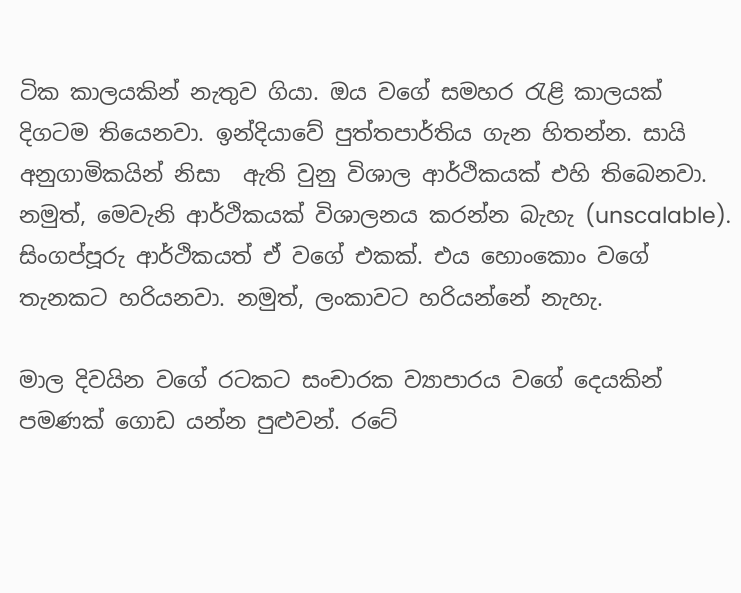ටික කාලයකින් නැතුව ගියා. ඔය වගේ සමහර රැළි කාලයක් දිගටම තියෙනවා. ඉන්දියාවේ පුත්තපාර්තිය ගැන හිතන්න. සායි අනුගාමිකයින් නිසා  ඇති වුනු විශාල ආර්ථිකයක් එහි තිබෙනවා. නමුත්, මෙවැනි ආර්ථිකයක් විශාලනය කරන්න බැහැ (unscalable). සිංගප්පූරු ආර්ථිකයත් ඒ වගේ එකක්. එය හොංකොං වගේ තැනකට හරියනවා. නමුත්, ලංකාවට හරියන්නේ නැහැ.

මාල දිවයින වගේ රටකට සංචාරක ව්‍යාපාරය වගේ දෙයකින් පමණක් ගොඩ යන්න පුළුවන්. රටේ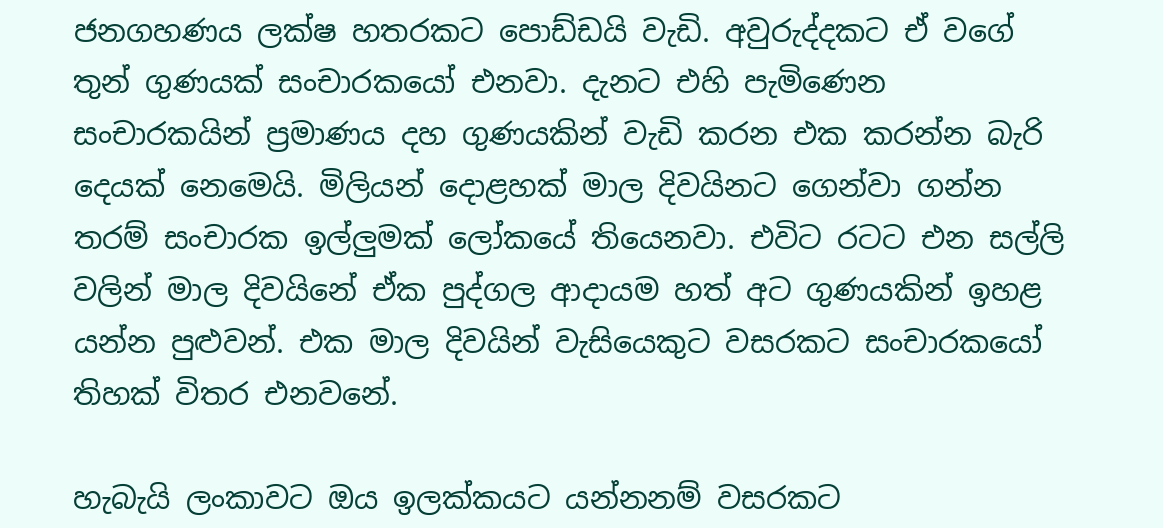ජනගහණය ලක්ෂ හතරකට පොඩ්ඩයි වැඩි. අවුරුද්දකට ඒ වගේ තුන් ගුණයක් සංචාරකයෝ එනවා. දැනට එහි පැමිණෙන සංචාරකයින් ප්‍රමාණය දහ ගුණයකින් වැඩි කරන එක කරන්න බැරි දෙයක් නෙමෙයි. මිලියන් දොළහක් මාල දිවයිනට ගෙන්වා ගන්න තරම් සංචාරක ඉල්ලුමක් ලෝකයේ තියෙනවා. එවිට රටට එන සල්ලි වලින් මාල දිවයිනේ ඒක පුද්ගල ආදායම හත් අට ගුණයකින් ඉහළ යන්න පුළුවන්. එක මාල දිවයින් වැසියෙකුට වසරකට සංචාරකයෝ තිහක් විතර එනවනේ.

හැබැයි ලංකාවට ඔය ඉලක්කයට යන්නනම් වසරකට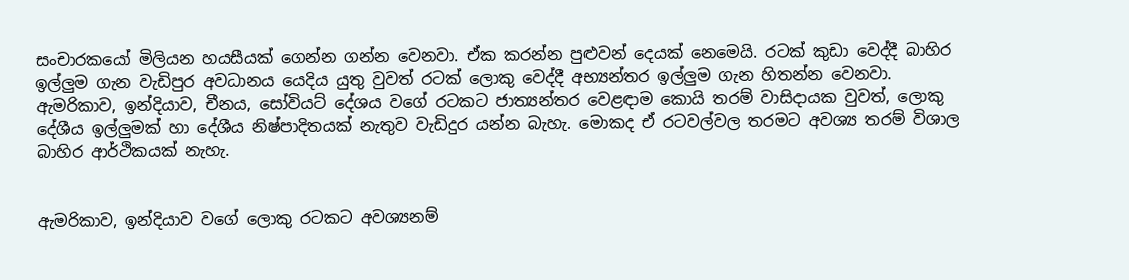සංචාරකයෝ මිලියන හයසීයක් ගෙන්න ගන්න වෙනවා. ඒක කරන්න පුළුවන් දෙයක් නෙමෙයි. රටක් කුඩා වෙද්දී බාහිර ඉල්ලුම ගැන වැඩිපුර අවධානය යෙදිය යුතු වුවත් රටක් ලොකු වෙද්දී අභ්‍යන්තර ඉල්ලුම ගැන හිතන්න වෙනවා. ඇමරිකාව, ඉන්දියාව, චීනය, සෝවියට් දේශය වගේ රටකට ජාත්‍යන්තර වෙළඳාම කොයි තරම් වාසිදායක වුවත්, ලොකු දේශීය ඉල්ලුමක් හා දේශීය නිෂ්පාදිතයක් නැතුව වැඩිදුර යන්න බැහැ. මොකද ඒ රටවල්වල තරමට අවශ්‍ය තරම් විශාල බාහිර ආර්ථිකයක් නැහැ.


ඇමරිකාව, ඉන්දියාව වගේ ලොකු රටකට අවශ්‍යනම්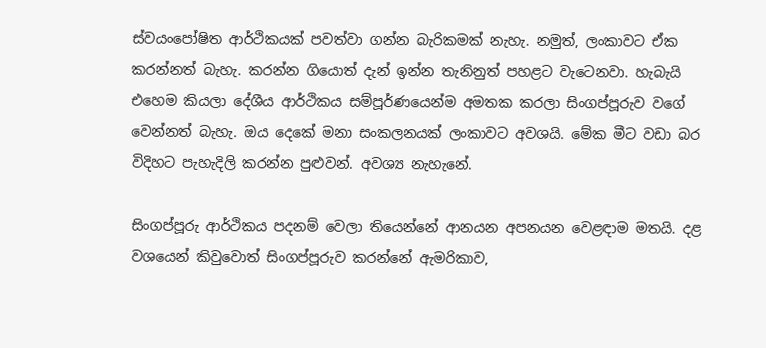ස්වයංපෝෂිත ආර්ථිකයක් පවත්වා ගන්න බැරිකමක් නැහැ. නමුත්, ලංකාවට ඒක කරන්නත් බැහැ. කරන්න ගියොත් දැන් ඉන්න තැනිනුත් පහළට වැටෙනවා. හැබැයි එහෙම කියලා දේශීය ආර්ථිකය සම්පූර්ණයෙන්ම අමතක කරලා සිංගප්පූරුව වගේ වෙන්නත් බැහැ. ඔය දෙකේ මනා සංකලනයක් ලංකාවට අවශයි. මේක මීට වඩා බර විදිහට පැහැදිලි කරන්න පුළුවන්. අවශ්‍ය නැහැනේ.

සිංගප්පූරු ආර්ථිකය පදනම් වෙලා තියෙන්නේ ආනයන අපනයන වෙළඳාම මතයි. දළ වශයෙන් කිවුවොත් සිංගප්පූරුව කරන්නේ ඇමරිකාව,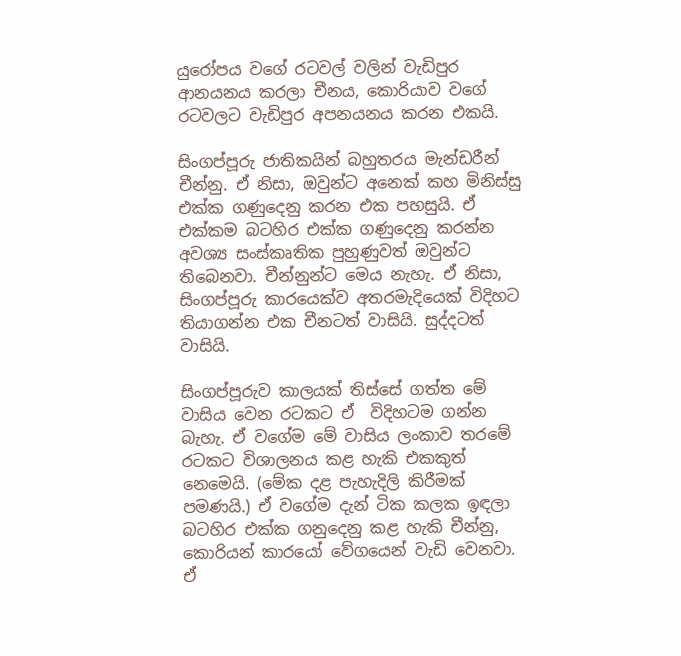යුරෝපය වගේ රටවල් වලින් වැඩිපුර ආනයනය කරලා චීනය, කොරියාව වගේ රටවලට වැඩිපුර අපනයනය කරන එකයි.

සිංගප්පූරු ජාතිකයින් බහුතරය මැන්ඩරීන් චීන්නු. ඒ නිසා, ඔවුන්ට අනෙක් කහ මිනිස්සු එක්ක ගණුදෙනු කරන එක පහසුයි. ඒ එක්කම බටහිර එක්ක ගණුදෙනු කරන්න අවශ්‍ය සංස්කෘතික පුහුණුවත් ඔවුන්ට තිබෙනවා. චීන්නුන්ට මෙය නැහැ. ඒ නිසා, සිංගප්පූරු කාරයෙක්ව අතරමැදියෙක් විදිහට තියාගන්න එක චීනටත් වාසියි. සුද්දටත් වාසියි.

සිංගප්පූරුව කාලයක් තිස්සේ ගත්ත මේ වාසිය වෙන රටකට ඒ  විදිහටම ගන්න බැහැ. ඒ වගේම මේ වාසිය ලංකාව තරමේ රටකට විශාලනය කළ හැකි එකකුත් නෙමෙයි. (මේක දළ පැහැදිලි කිරීමක් පමණයි.) ඒ වගේම දැන් ටික කලක ඉඳලා බටහිර එක්ක ගනුදෙනු කළ හැකි චීන්නු, කොරියන් කාරයෝ වේගයෙන් වැඩි වෙනවා. ඒ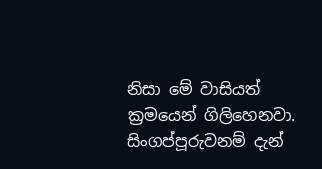නිසා මේ වාසියත් ක්‍රමයෙන් ගිලිහෙනවා. සිංගප්පූරුවනම් දැන්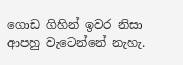ගොඩ ගිහින් ඉවර නිසා ආපහු වැටෙන්නේ නැහැ.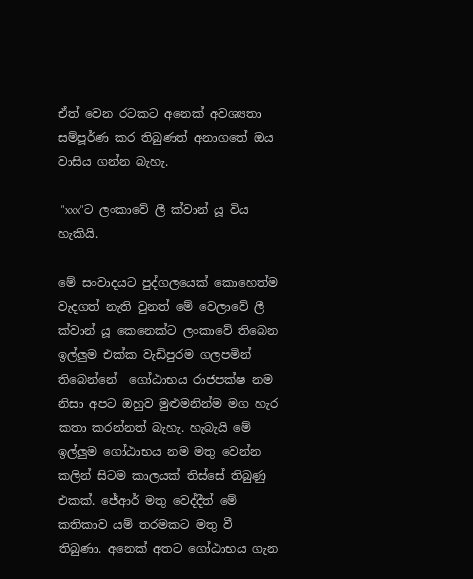ඒත් වෙන රටකට අනෙක් අවශ්‍යතා සම්පූර්ණ කර තිබුණත් අනාගතේ ඔය වාසිය ගන්න බැහැ.

 "xxx"ට ලංකාවේ ලී ක්වාන් යූ විය හැකියි.

මේ සංවාදයට පුද්ගලයෙක් කොහෙත්ම වැදගත් නැති වුනත් මේ වෙලාවේ ලී ක්වාන් යූ කෙනෙක්ට ලංකාවේ තිබෙන ඉල්ලුම එක්ක වැඩිපුරම ගලපමින් තිබෙන්නේ  ගෝඨාභය රාජපක්ෂ නම නිසා අපට ඔහුව මුළුමනින්ම මග හැර කතා කරන්නත් බැහැ. හැබැයි මේ ඉල්ලුම ගෝඨාභය නම මතු වෙන්න කලින් සිටම කාලයක් තිස්සේ තිබුණු එකක්. ජේආර් මතු වෙද්දීත් මේ කතිකාව යම් තරමකට මතු වී තිබුණා. අනෙක් අතට ගෝඨාභය ගැන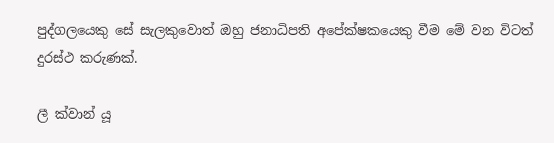පුද්ගලයෙකු සේ සැලකුවොත් ඔහු ජනාධිපති අපේක්ෂකයෙකු වීම මේ වන විටත් දුරස්ථ කරුණක්.

ලී ක්වාන් යූ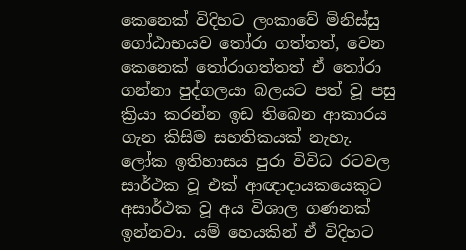කෙනෙක් විදිහට ලංකාවේ මිනිස්සු ගෝඨාභයව තෝරා ගත්තත්, වෙන කෙනෙක් තෝරාගත්තත් ඒ තෝරා ගන්නා පුද්ගලයා බලයට පත් වූ පසු ක්‍රියා කරන්න ඉඩ තිබෙන ආකාරය ගැන කිසිම සහතිකයක් නැහැ. ලෝක ඉතිහාසය පුරා විවිධ රටවල සාර්ථක වූ එක් ආඥාදායකයෙකුට අසාර්ථක වූ අය විශාල ගණනක් ඉන්නවා. යම් හෙයකින් ඒ විදිහට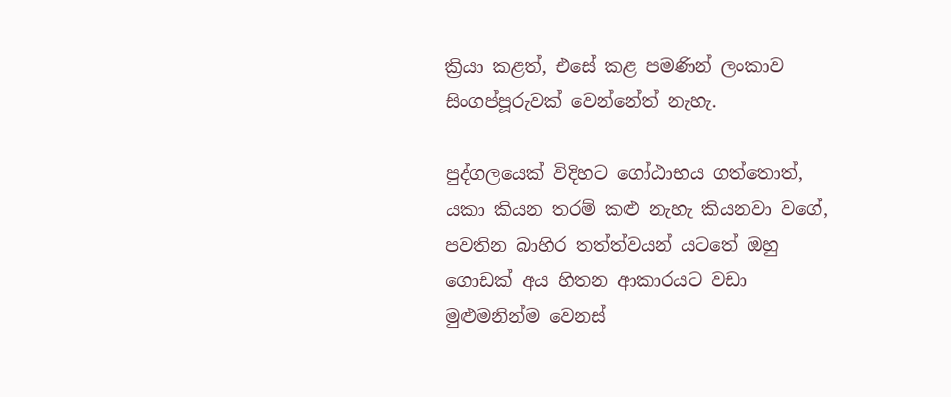ක්‍රියා කළත්, එසේ කළ පමණින් ලංකාව සිංගප්පූරුවක් වෙන්නේත් නැහැ.

පුද්ගලයෙක් විදිහට ගෝඨාභය ගත්තොත්, යකා කියන තරම් කළු නැහැ කියනවා වගේ, පවතින බාහිර තත්ත්වයන් යටතේ ඔහු ගොඩක් අය හිතන ආකාරයට වඩා මුළුමනින්ම වෙනස්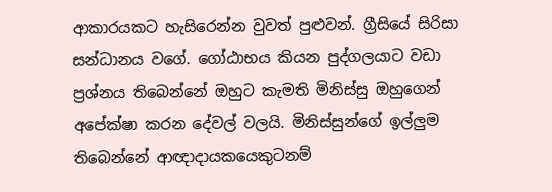ආකාරයකට හැසිරෙන්න වුවත් පුළුවන්. ග්‍රීසියේ සිරිසා සන්ධානය වගේ. ගෝඨාභය කියන පුද්ගලයාට වඩා ප්‍රශ්නය තිබෙන්නේ ඔහුට කැමති මිනිස්සු ඔහුගෙන් අපේක්ෂා කරන දේවල් වලයි. මිනිස්සුන්ගේ ඉල්ලුම තිබෙන්නේ ආඥාදායකයෙකුටනම්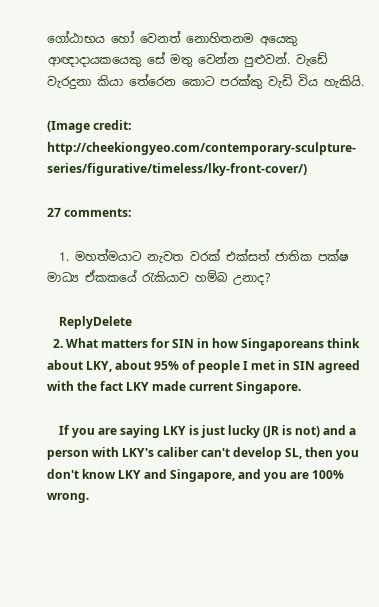ගෝඨාභය හෝ වෙනත් නොහිතනම අයෙකු ආඥාදායකයෙකු සේ මතු වෙන්න පුළුවන්. වැඩේ වැරදුනා කියා තේරෙන කොට පරක්කු වැඩි විය හැකියි.

(Image credit: http://cheekiongyeo.com/contemporary-sculpture-series/figurative/timeless/lky-front-cover/)

27 comments:

  1. මහත්මයාට නැවත වරක් එක්සත් ජාතික පක්ෂ මාධ්‍ය ඒකකයේ රැකියාව හම්බ උනාද?

    ReplyDelete
  2. What matters for SIN in how Singaporeans think about LKY, about 95% of people I met in SIN agreed with the fact LKY made current Singapore.

    If you are saying LKY is just lucky (JR is not) and a person with LKY's caliber can't develop SL, then you don't know LKY and Singapore, and you are 100% wrong.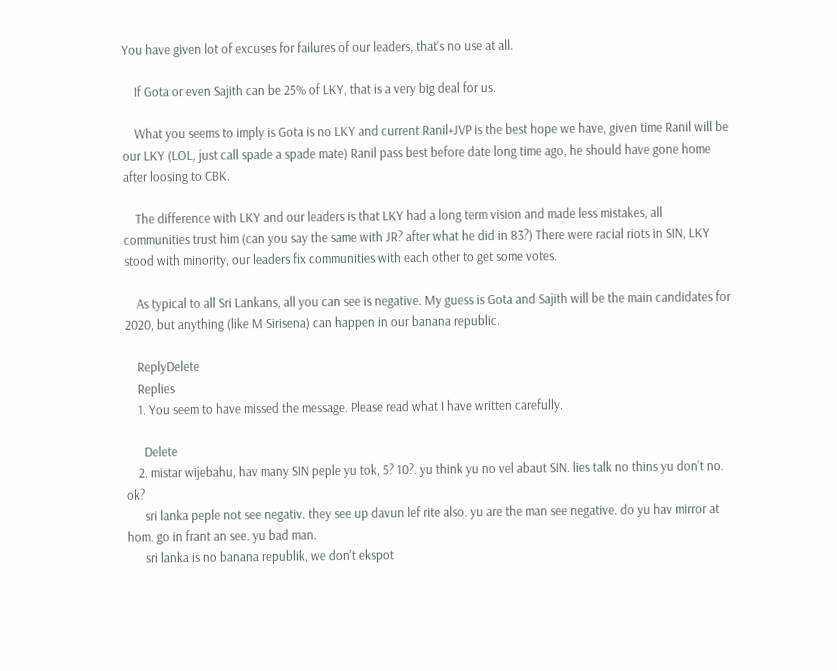You have given lot of excuses for failures of our leaders, that's no use at all.

    If Gota or even Sajith can be 25% of LKY, that is a very big deal for us.

    What you seems to imply is Gota is no LKY and current Ranil+JVP is the best hope we have, given time Ranil will be our LKY (LOL, just call spade a spade mate) Ranil pass best before date long time ago, he should have gone home after loosing to CBK.

    The difference with LKY and our leaders is that LKY had a long term vision and made less mistakes, all communities trust him (can you say the same with JR? after what he did in 83?) There were racial riots in SIN, LKY stood with minority, our leaders fix communities with each other to get some votes.

    As typical to all Sri Lankans, all you can see is negative. My guess is Gota and Sajith will be the main candidates for 2020, but anything (like M Sirisena) can happen in our banana republic.

    ReplyDelete
    Replies
    1. You seem to have missed the message. Please read what I have written carefully.

      Delete
    2. mistar wijebahu, hav many SIN peple yu tok, 5? 10?. yu think yu no vel abaut SIN. lies talk no thins yu don't no. ok?
      sri lanka peple not see negativ. they see up davun lef rite also. yu are the man see negative. do yu hav mirror at hom. go in frant an see. yu bad man.
      sri lanka is no banana republik, we don't ekspot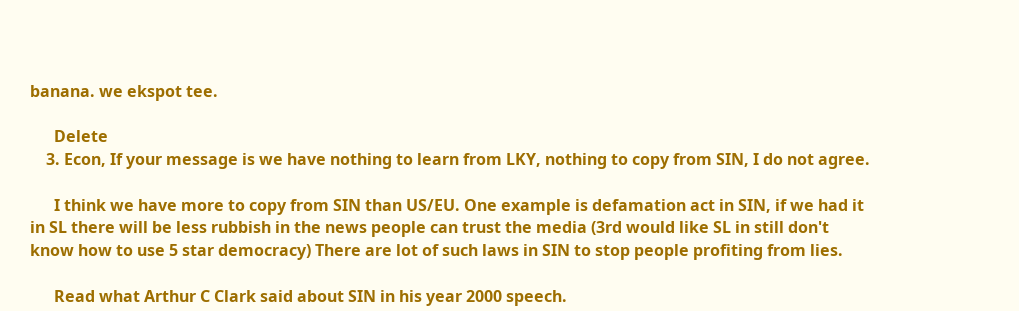banana. we ekspot tee.

      Delete
    3. Econ, If your message is we have nothing to learn from LKY, nothing to copy from SIN, I do not agree.

      I think we have more to copy from SIN than US/EU. One example is defamation act in SIN, if we had it in SL there will be less rubbish in the news people can trust the media (3rd would like SL in still don't know how to use 5 star democracy) There are lot of such laws in SIN to stop people profiting from lies.

      Read what Arthur C Clark said about SIN in his year 2000 speech.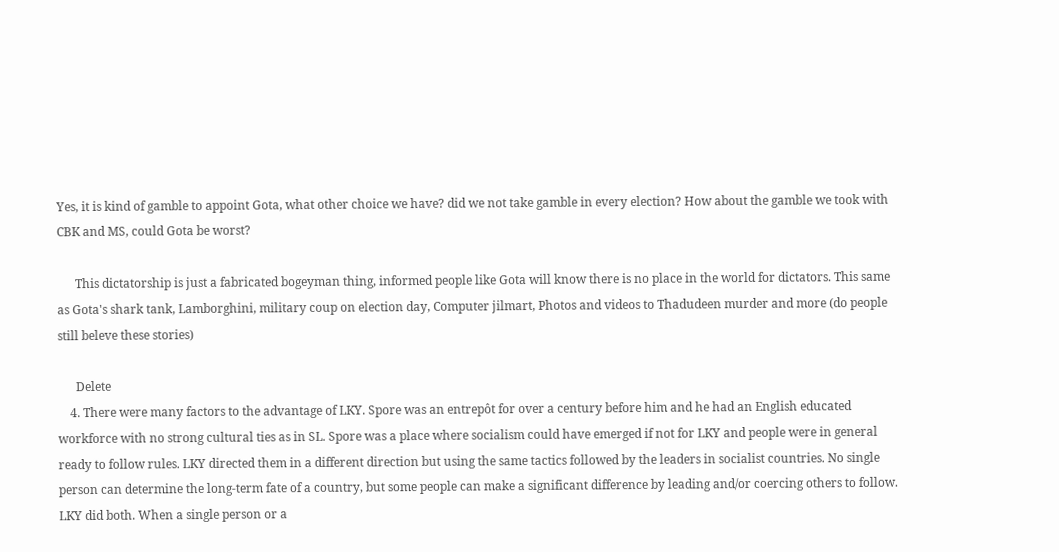Yes, it is kind of gamble to appoint Gota, what other choice we have? did we not take gamble in every election? How about the gamble we took with CBK and MS, could Gota be worst?

      This dictatorship is just a fabricated bogeyman thing, informed people like Gota will know there is no place in the world for dictators. This same as Gota's shark tank, Lamborghini, military coup on election day, Computer jilmart, Photos and videos to Thadudeen murder and more (do people still beleve these stories)

      Delete
    4. There were many factors to the advantage of LKY. Spore was an entrepôt for over a century before him and he had an English educated workforce with no strong cultural ties as in SL. Spore was a place where socialism could have emerged if not for LKY and people were in general ready to follow rules. LKY directed them in a different direction but using the same tactics followed by the leaders in socialist countries. No single person can determine the long-term fate of a country, but some people can make a significant difference by leading and/or coercing others to follow. LKY did both. When a single person or a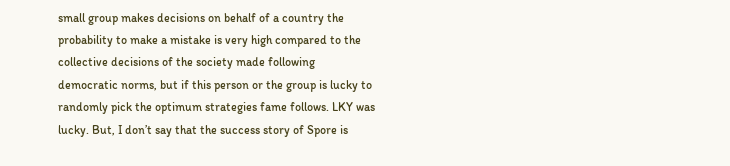small group makes decisions on behalf of a country the probability to make a mistake is very high compared to the collective decisions of the society made following democratic norms, but if this person or the group is lucky to randomly pick the optimum strategies fame follows. LKY was lucky. But, I don’t say that the success story of Spore is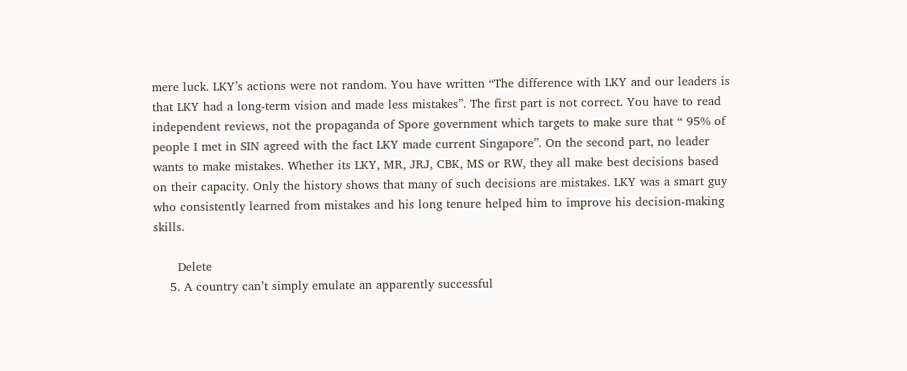mere luck. LKY’s actions were not random. You have written “The difference with LKY and our leaders is that LKY had a long-term vision and made less mistakes”. The first part is not correct. You have to read independent reviews, not the propaganda of Spore government which targets to make sure that “ 95% of people I met in SIN agreed with the fact LKY made current Singapore”. On the second part, no leader wants to make mistakes. Whether its LKY, MR, JRJ, CBK, MS or RW, they all make best decisions based on their capacity. Only the history shows that many of such decisions are mistakes. LKY was a smart guy who consistently learned from mistakes and his long tenure helped him to improve his decision-making skills.

      Delete
    5. A country can’t simply emulate an apparently successful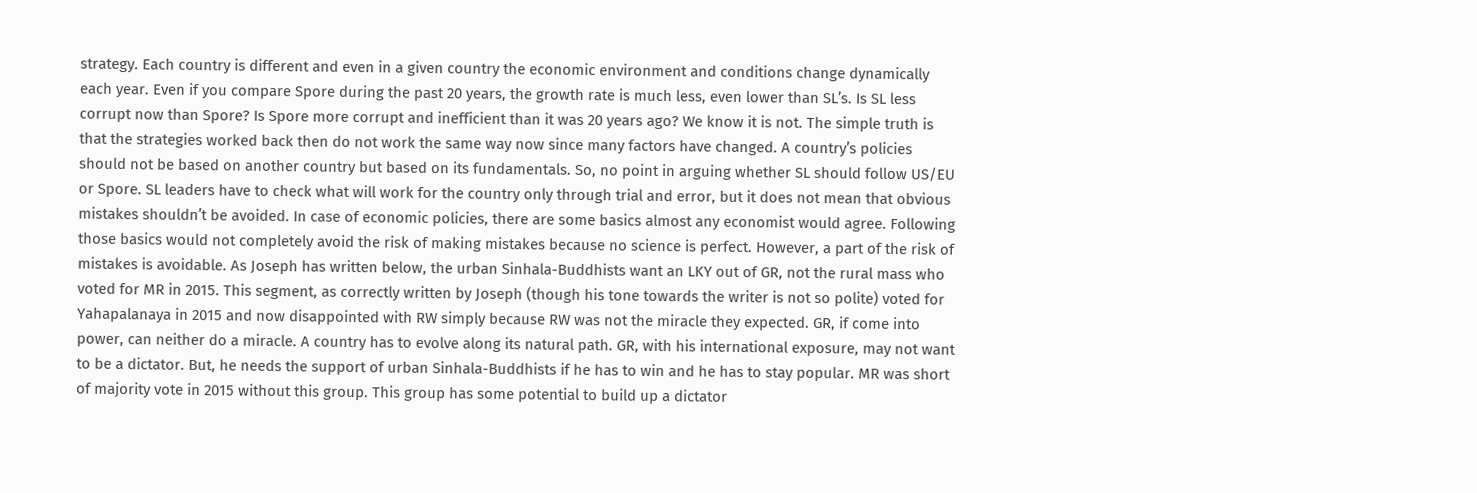strategy. Each country is different and even in a given country the economic environment and conditions change dynamically each year. Even if you compare Spore during the past 20 years, the growth rate is much less, even lower than SL’s. Is SL less corrupt now than Spore? Is Spore more corrupt and inefficient than it was 20 years ago? We know it is not. The simple truth is that the strategies worked back then do not work the same way now since many factors have changed. A country’s policies should not be based on another country but based on its fundamentals. So, no point in arguing whether SL should follow US/EU or Spore. SL leaders have to check what will work for the country only through trial and error, but it does not mean that obvious mistakes shouldn’t be avoided. In case of economic policies, there are some basics almost any economist would agree. Following those basics would not completely avoid the risk of making mistakes because no science is perfect. However, a part of the risk of mistakes is avoidable. As Joseph has written below, the urban Sinhala-Buddhists want an LKY out of GR, not the rural mass who voted for MR in 2015. This segment, as correctly written by Joseph (though his tone towards the writer is not so polite) voted for Yahapalanaya in 2015 and now disappointed with RW simply because RW was not the miracle they expected. GR, if come into power, can neither do a miracle. A country has to evolve along its natural path. GR, with his international exposure, may not want to be a dictator. But, he needs the support of urban Sinhala-Buddhists if he has to win and he has to stay popular. MR was short of majority vote in 2015 without this group. This group has some potential to build up a dictator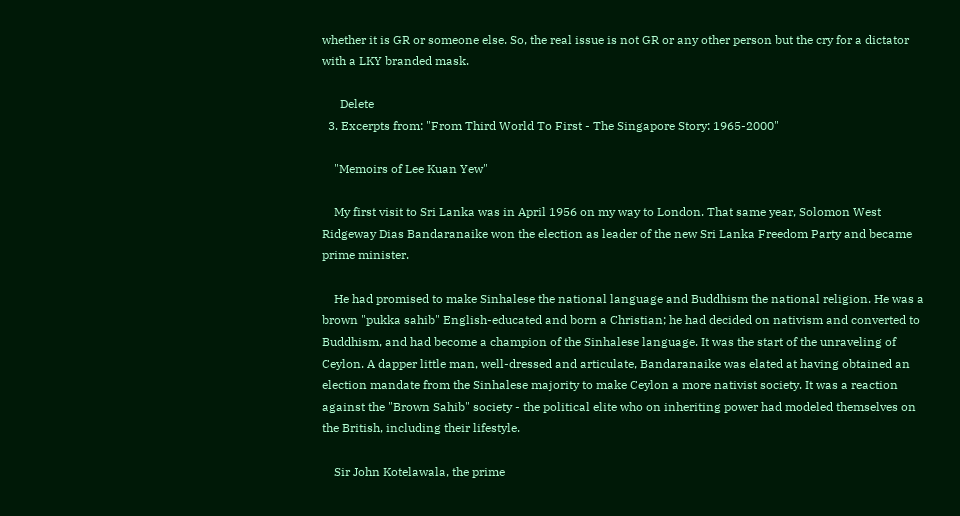whether it is GR or someone else. So, the real issue is not GR or any other person but the cry for a dictator with a LKY branded mask.

      Delete
  3. Excerpts from: "From Third World To First - The Singapore Story: 1965-2000"

    "Memoirs of Lee Kuan Yew"

    My first visit to Sri Lanka was in April 1956 on my way to London. That same year, Solomon West Ridgeway Dias Bandaranaike won the election as leader of the new Sri Lanka Freedom Party and became prime minister.

    He had promised to make Sinhalese the national language and Buddhism the national religion. He was a brown "pukka sahib" English-educated and born a Christian; he had decided on nativism and converted to Buddhism, and had become a champion of the Sinhalese language. It was the start of the unraveling of Ceylon. A dapper little man, well-dressed and articulate, Bandaranaike was elated at having obtained an election mandate from the Sinhalese majority to make Ceylon a more nativist society. It was a reaction against the "Brown Sahib" society - the political elite who on inheriting power had modeled themselves on the British, including their lifestyle.

    Sir John Kotelawala, the prime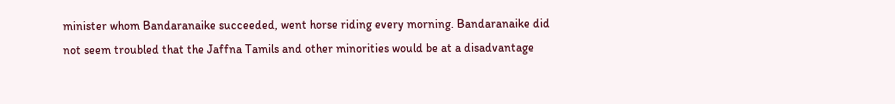minister whom Bandaranaike succeeded, went horse riding every morning. Bandaranaike did not seem troubled that the Jaffna Tamils and other minorities would be at a disadvantage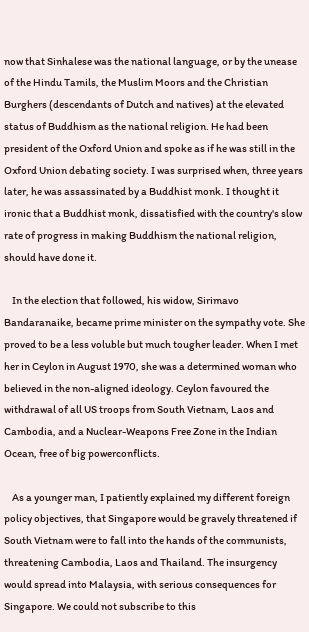now that Sinhalese was the national language, or by the unease of the Hindu Tamils, the Muslim Moors and the Christian Burghers (descendants of Dutch and natives) at the elevated status of Buddhism as the national religion. He had been president of the Oxford Union and spoke as if he was still in the Oxford Union debating society. I was surprised when, three years later, he was assassinated by a Buddhist monk. I thought it ironic that a Buddhist monk, dissatisfied with the country's slow rate of progress in making Buddhism the national religion, should have done it.

    In the election that followed, his widow, Sirimavo Bandaranaike, became prime minister on the sympathy vote. She proved to be a less voluble but much tougher leader. When I met her in Ceylon in August 1970, she was a determined woman who believed in the non-aligned ideology. Ceylon favoured the withdrawal of all US troops from South Vietnam, Laos and Cambodia, and a Nuclear-Weapons Free Zone in the Indian Ocean, free of big powerconflicts.

    As a younger man, I patiently explained my different foreign policy objectives, that Singapore would be gravely threatened if South Vietnam were to fall into the hands of the communists, threatening Cambodia, Laos and Thailand. The insurgency would spread into Malaysia, with serious consequences for Singapore. We could not subscribe to this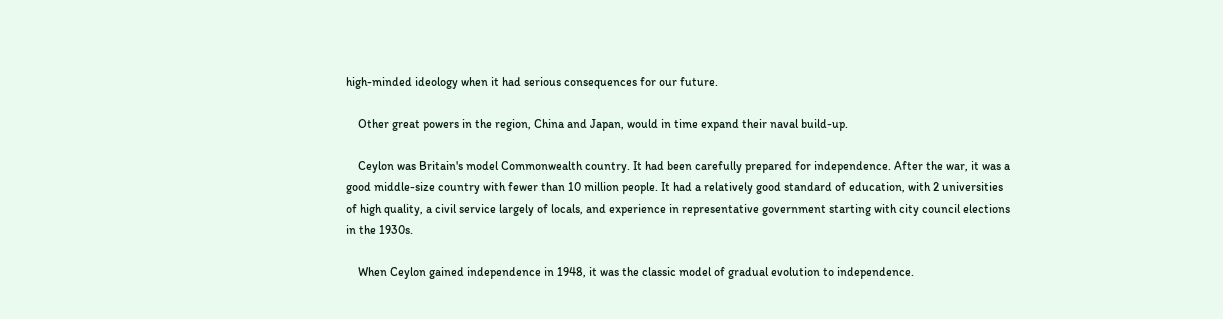high-minded ideology when it had serious consequences for our future.

    Other great powers in the region, China and Japan, would in time expand their naval build-up.

    Ceylon was Britain's model Commonwealth country. It had been carefully prepared for independence. After the war, it was a good middle-size country with fewer than 10 million people. It had a relatively good standard of education, with 2 universities of high quality, a civil service largely of locals, and experience in representative government starting with city council elections in the 1930s.

    When Ceylon gained independence in 1948, it was the classic model of gradual evolution to independence.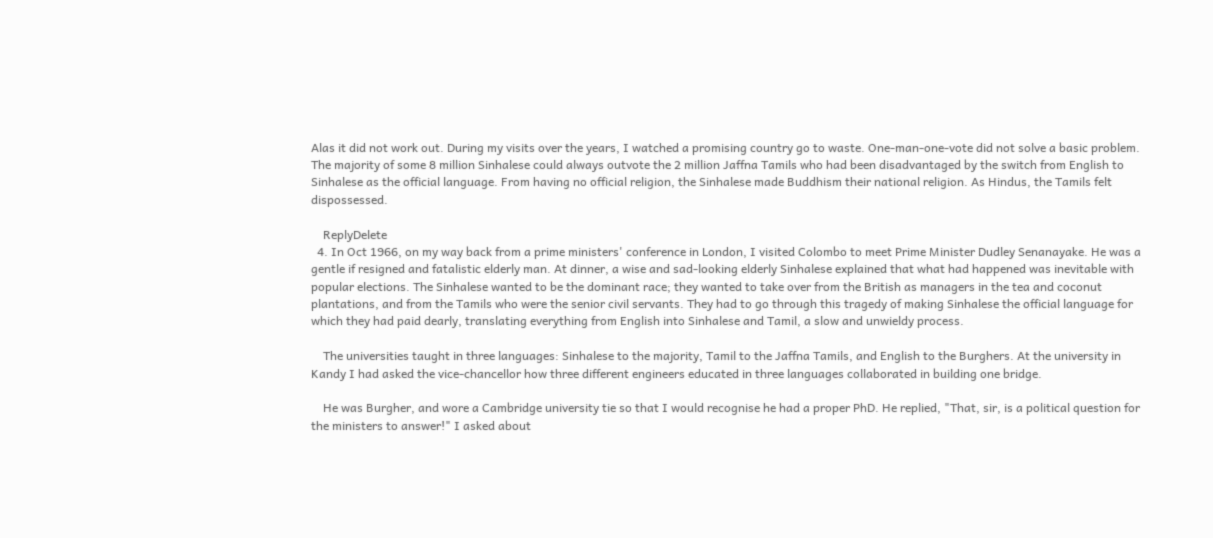Alas it did not work out. During my visits over the years, I watched a promising country go to waste. One-man-one-vote did not solve a basic problem. The majority of some 8 million Sinhalese could always outvote the 2 million Jaffna Tamils who had been disadvantaged by the switch from English to Sinhalese as the official language. From having no official religion, the Sinhalese made Buddhism their national religion. As Hindus, the Tamils felt dispossessed.

    ReplyDelete
  4. In Oct 1966, on my way back from a prime ministers' conference in London, I visited Colombo to meet Prime Minister Dudley Senanayake. He was a gentle if resigned and fatalistic elderly man. At dinner, a wise and sad-looking elderly Sinhalese explained that what had happened was inevitable with popular elections. The Sinhalese wanted to be the dominant race; they wanted to take over from the British as managers in the tea and coconut plantations, and from the Tamils who were the senior civil servants. They had to go through this tragedy of making Sinhalese the official language for which they had paid dearly, translating everything from English into Sinhalese and Tamil, a slow and unwieldy process.

    The universities taught in three languages: Sinhalese to the majority, Tamil to the Jaffna Tamils, and English to the Burghers. At the university in Kandy I had asked the vice-chancellor how three different engineers educated in three languages collaborated in building one bridge.

    He was Burgher, and wore a Cambridge university tie so that I would recognise he had a proper PhD. He replied, "That, sir, is a political question for the ministers to answer!" I asked about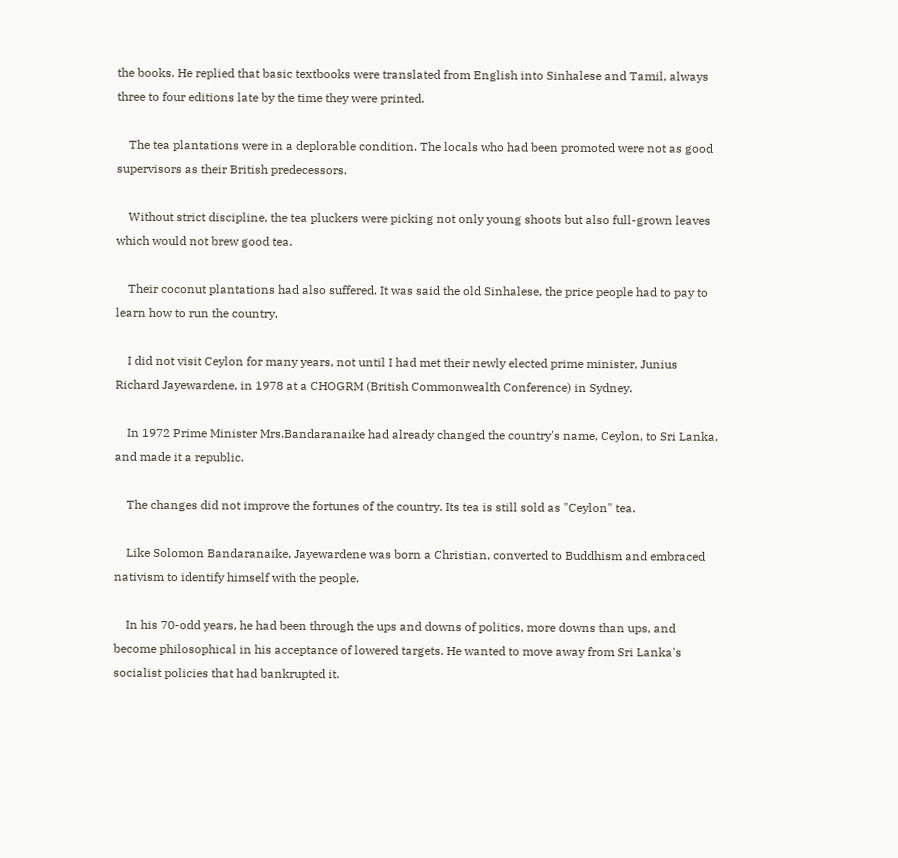the books. He replied that basic textbooks were translated from English into Sinhalese and Tamil, always three to four editions late by the time they were printed.

    The tea plantations were in a deplorable condition. The locals who had been promoted were not as good supervisors as their British predecessors.

    Without strict discipline, the tea pluckers were picking not only young shoots but also full-grown leaves which would not brew good tea.

    Their coconut plantations had also suffered. It was said the old Sinhalese, the price people had to pay to learn how to run the country.

    I did not visit Ceylon for many years, not until I had met their newly elected prime minister, Junius Richard Jayewardene, in 1978 at a CHOGRM (British Commonwealth Conference) in Sydney.

    In 1972 Prime Minister Mrs.Bandaranaike had already changed the country's name, Ceylon, to Sri Lanka, and made it a republic.

    The changes did not improve the fortunes of the country. Its tea is still sold as "Ceylon" tea.

    Like Solomon Bandaranaike, Jayewardene was born a Christian, converted to Buddhism and embraced nativism to identify himself with the people.

    In his 70-odd years, he had been through the ups and downs of politics, more downs than ups, and become philosophical in his acceptance of lowered targets. He wanted to move away from Sri Lanka's socialist policies that had bankrupted it.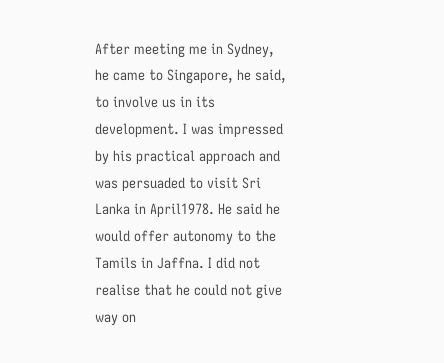After meeting me in Sydney, he came to Singapore, he said, to involve us in its development. I was impressed by his practical approach and was persuaded to visit Sri Lanka in April1978. He said he would offer autonomy to the Tamils in Jaffna. I did not realise that he could not give way on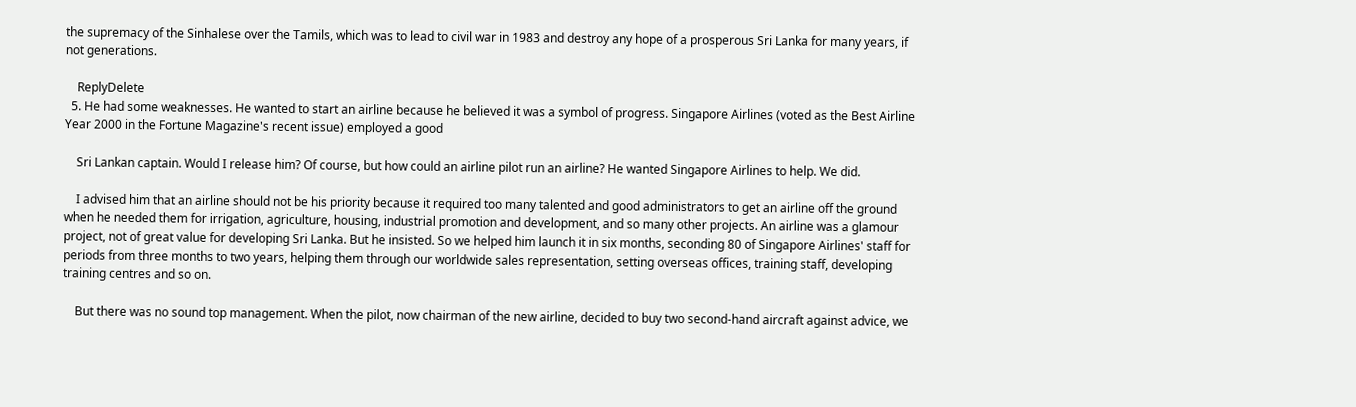the supremacy of the Sinhalese over the Tamils, which was to lead to civil war in 1983 and destroy any hope of a prosperous Sri Lanka for many years, if not generations.

    ReplyDelete
  5. He had some weaknesses. He wanted to start an airline because he believed it was a symbol of progress. Singapore Airlines (voted as the Best Airline Year 2000 in the Fortune Magazine's recent issue) employed a good

    Sri Lankan captain. Would I release him? Of course, but how could an airline pilot run an airline? He wanted Singapore Airlines to help. We did.

    I advised him that an airline should not be his priority because it required too many talented and good administrators to get an airline off the ground when he needed them for irrigation, agriculture, housing, industrial promotion and development, and so many other projects. An airline was a glamour project, not of great value for developing Sri Lanka. But he insisted. So we helped him launch it in six months, seconding 80 of Singapore Airlines' staff for periods from three months to two years, helping them through our worldwide sales representation, setting overseas offices, training staff, developing training centres and so on.

    But there was no sound top management. When the pilot, now chairman of the new airline, decided to buy two second-hand aircraft against advice, we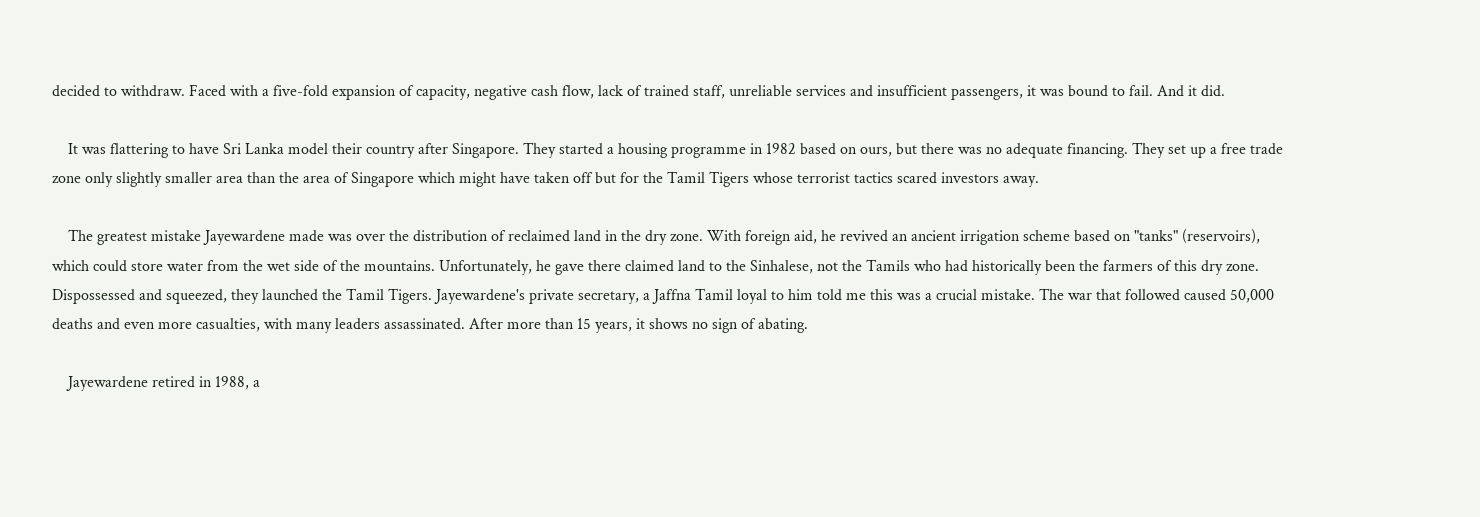decided to withdraw. Faced with a five-fold expansion of capacity, negative cash flow, lack of trained staff, unreliable services and insufficient passengers, it was bound to fail. And it did.

    It was flattering to have Sri Lanka model their country after Singapore. They started a housing programme in 1982 based on ours, but there was no adequate financing. They set up a free trade zone only slightly smaller area than the area of Singapore which might have taken off but for the Tamil Tigers whose terrorist tactics scared investors away.

    The greatest mistake Jayewardene made was over the distribution of reclaimed land in the dry zone. With foreign aid, he revived an ancient irrigation scheme based on "tanks" (reservoirs), which could store water from the wet side of the mountains. Unfortunately, he gave there claimed land to the Sinhalese, not the Tamils who had historically been the farmers of this dry zone. Dispossessed and squeezed, they launched the Tamil Tigers. Jayewardene's private secretary, a Jaffna Tamil loyal to him told me this was a crucial mistake. The war that followed caused 50,000 deaths and even more casualties, with many leaders assassinated. After more than 15 years, it shows no sign of abating.

    Jayewardene retired in 1988, a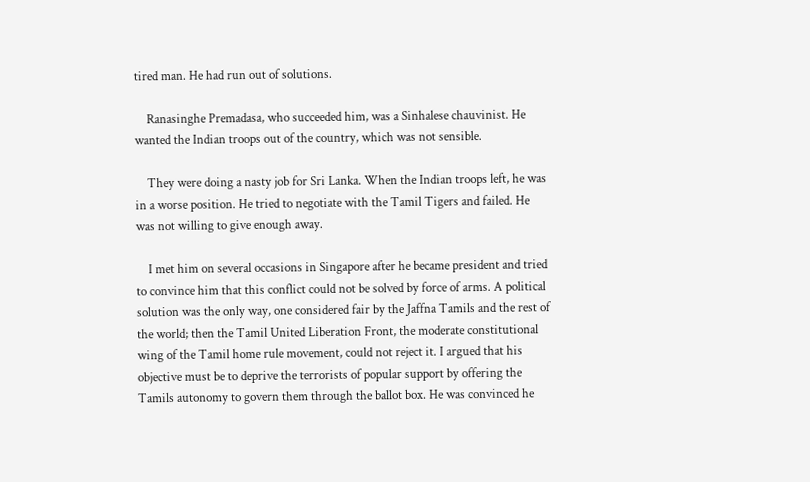tired man. He had run out of solutions.

    Ranasinghe Premadasa, who succeeded him, was a Sinhalese chauvinist. He wanted the Indian troops out of the country, which was not sensible.

    They were doing a nasty job for Sri Lanka. When the Indian troops left, he was in a worse position. He tried to negotiate with the Tamil Tigers and failed. He was not willing to give enough away.

    I met him on several occasions in Singapore after he became president and tried to convince him that this conflict could not be solved by force of arms. A political solution was the only way, one considered fair by the Jaffna Tamils and the rest of the world; then the Tamil United Liberation Front, the moderate constitutional wing of the Tamil home rule movement, could not reject it. I argued that his objective must be to deprive the terrorists of popular support by offering the Tamils autonomy to govern them through the ballot box. He was convinced he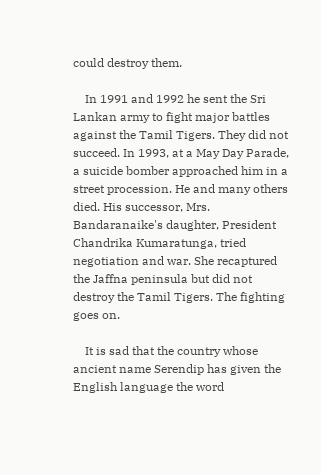could destroy them.

    In 1991 and 1992 he sent the Sri Lankan army to fight major battles against the Tamil Tigers. They did not succeed. In 1993, at a May Day Parade, a suicide bomber approached him in a street procession. He and many others died. His successor, Mrs. Bandaranaike's daughter, President Chandrika Kumaratunga, tried negotiation and war. She recaptured the Jaffna peninsula but did not destroy the Tamil Tigers. The fighting goes on.

    It is sad that the country whose ancient name Serendip has given the English language the word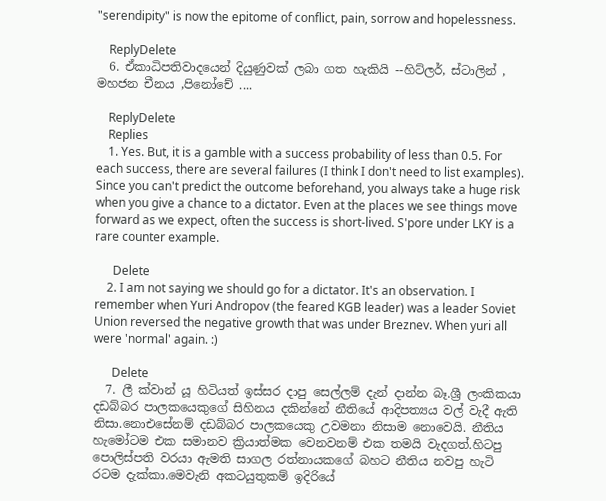"serendipity" is now the epitome of conflict, pain, sorrow and hopelessness.

    ReplyDelete
  6. ඒකාධිපතිවාදයෙන් දියුණුවක් ලබා ගත හැකියි --හිට්ලර්, ස්ටාලින් , මහජන චීනය ,පිනෝචේ ....

    ReplyDelete
    Replies
    1. Yes. But, it is a gamble with a success probability of less than 0.5. For each success, there are several failures (I think I don't need to list examples). Since you can't predict the outcome beforehand, you always take a huge risk when you give a chance to a dictator. Even at the places we see things move forward as we expect, often the success is short-lived. S'pore under LKY is a rare counter example.

      Delete
    2. I am not saying we should go for a dictator. It's an observation. I remember when Yuri Andropov (the feared KGB leader) was a leader Soviet Union reversed the negative growth that was under Breznev. When yuri all were 'normal' again. :)

      Delete
  7. ලී ක්වාන් යූ හිටියත් ඉස්සර දාපු සෙල්ලම් දැන් දාන්න බෑ.ශ්‍රී ලංකිකයා දඩබ්බර පාලකයෙකුගේ සිහිනය දකින්නේ නීතියේ ආදිපත්‍යය වල් වැදී ඇති නිසා.නොඑසේනම් දඩබ්බර පාලකයෙකු උවමනා නිසාම නොවෙයි. නීතිය හැමෝටම එක සමානව ක්‍රියාත්මක වෙනවනම් එක තමයි වැදගත්.හිටපු පොලිස්පති වරයා ඇමති සාගල රත්නායකගේ බහට නීතිය නවපු හැටි රටම දැක්කා.මෙවැනි අකටයුතුකම් ඉදිරියේ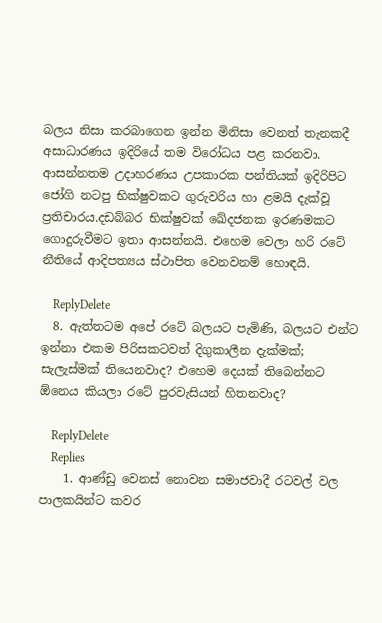බලය නිසා කරබාගෙන ඉන්න මිනිසා වෙනත් තැනකදී අසාධාරණය ඉදිරියේ තම විරෝධය පළ කරනවා. ආසන්නතම උදාහරණය උපකාරක පන්තියක් ඉදිරිපිට ජෝගි නටපු භික්ෂුවකට ගුරුවරිය හා ළමයි දැක්වූ ප්‍රතිචාරය.දඩබ්බර භික්ෂුවක් ඛේදජනක ඉරණමකට ගොදුරුවීමට ඉතා ආසන්නයි. එහෙම වෙලා හරි රටේ නීතියේ ආදිපත්‍යය ස්ථාපිත වෙනවනම් හොඳයි.

    ReplyDelete
  8. ඇත්තටම අපේ රටේ බලයට පැමිණි, බලයට එන්ට ඉන්නා එකම පිරිසකටවත් දිගුකාලීන දැක්මක්; සැලැස්මක් තියෙනවාද? එහෙම දෙයක් තිබෙන්නට ඕනෙය කියලා රටේ පුරවැසියන් හිතනවාද?

    ReplyDelete
    Replies
    1. ආණ්ඩු වෙනස් නොවන සමාජවාදී රටවල් වල පාලකයින්ට කවර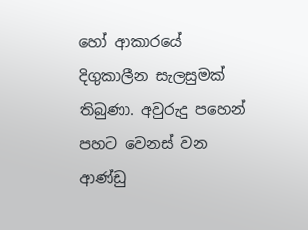හෝ ආකාරයේ දිගුකාලීන සැලසුමක් තිබුණා. අවුරුදු පහෙන් පහට වෙනස් වන ආණ්ඩු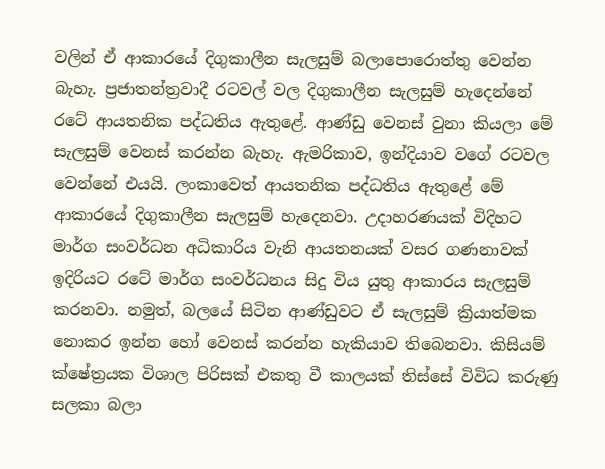වලින් ඒ ආකාරයේ දිගුකාලීන සැලසුම් බලාපොරොත්තු වෙන්න බැහැ. ප්‍රජාතන්ත්‍රවාදී රටවල් වල දිගුකාලීන සැලසුම් හැදෙන්නේ රටේ ආයතනික පද්ධතිය ඇතුළේ. ආණ්ඩු වෙනස් වුනා කියලා මේ සැලසුම් වෙනස් කරන්න බැහැ. ඇමරිකාව, ඉන්දියාව වගේ රටවල වෙන්නේ එයයි. ලංකාවෙත් ආයතනික පද්ධතිය ඇතුළේ මේ ආකාරයේ දිගුකාලීන සැලසුම් හැදෙනවා. උදාහරණයක් විදිහට මාර්ග සංවර්ධන අධිකාරිය වැනි ආයතනයක් වසර ගණනාවක් ඉදිරියට රටේ මාර්ග සංවර්ධනය සිදු විය යුතු ආකාරය සැලසුම් කරනවා. නමුත්, බලයේ සිටින ආණ්ඩුවට ඒ සැලසුම් ක්‍රියාත්මක නොකර ඉන්න හෝ වෙනස් කරන්න හැකියාව තිබෙනවා. කිසියම් ක්ෂේත්‍රයක විශාල පිරිසක් එකතු වී කාලයක් තිස්සේ විවිධ කරුණු සලකා බලා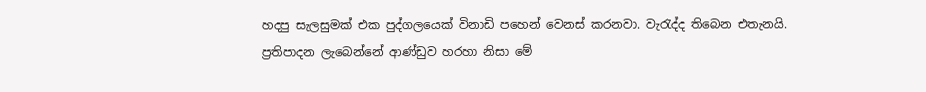හදපු සැලසුමක් එක පුද්ගලයෙක් විනාඩි පහෙන් වෙනස් කරනවා. වැරැද්ද තිබෙන එතැනයි. ප්‍රතිපාදන ලැබෙන්නේ ආණ්ඩුව හරහා නිසා මේ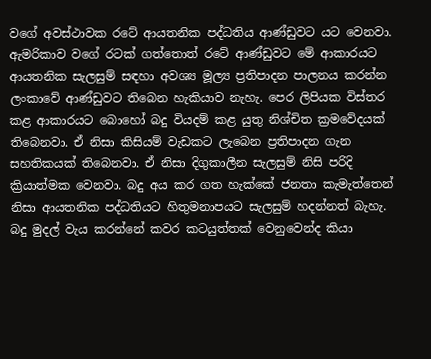වගේ අවස්ථාවක රටේ ආයතනික පද්ධතිය ආණ්ඩුවට යට වෙනවා. ඇමරිකාව වගේ රටක් ගත්තොත් රටේ ආණ්ඩුවට මේ ආකාරයට ආයතනික සැලසුම් සඳහා අවශ්‍ය මූල්‍ය ප්‍රතිපාදන පාලනය කරන්න ලංකාවේ ආණ්ඩුවට තිබෙන හැකියාව නැහැ. පෙර ලිපියක විස්තර කළ ආකාරයට බොහෝ බදු වියදම් කළ යුතු නිශ්චිත ක්‍රමවේදයක් තිබෙනවා. ඒ නිසා කිසියම් වැඩකට ලැබෙන ප්‍රතිපාදන ගැන සහතිකයක් තිබෙනවා. ඒ නිසා දිගුකාලීන සැලසුම් නිසි පරිදි ක්‍රියාත්මක වෙනවා. බදු අය කර ගත හැක්කේ ජනතා කැමැත්තෙන් නිසා ආයතනික පද්ධතියට හිතුමනාපයට සැලසුම් හදන්නත් බැහැ. බදු මුදල් වැය කරන්නේ කවර කටයුත්තක් වෙනුවෙන්ද කියා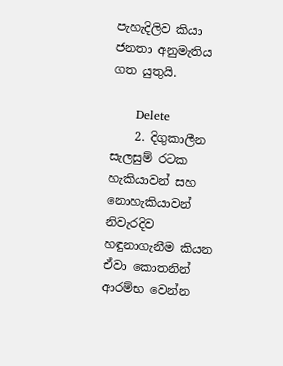පැහැදිලිව කියා ජනතා අනුමැතිය ගත යුතුයි.

      Delete
    2. දිගුකාලීන සැලසුම් රටක හැකියාවන් සහ නොහැකියාවන් නිවැරදිව හඳුනාගැනීම කියන ඒවා කොතනින් ආරම්භ වෙන්න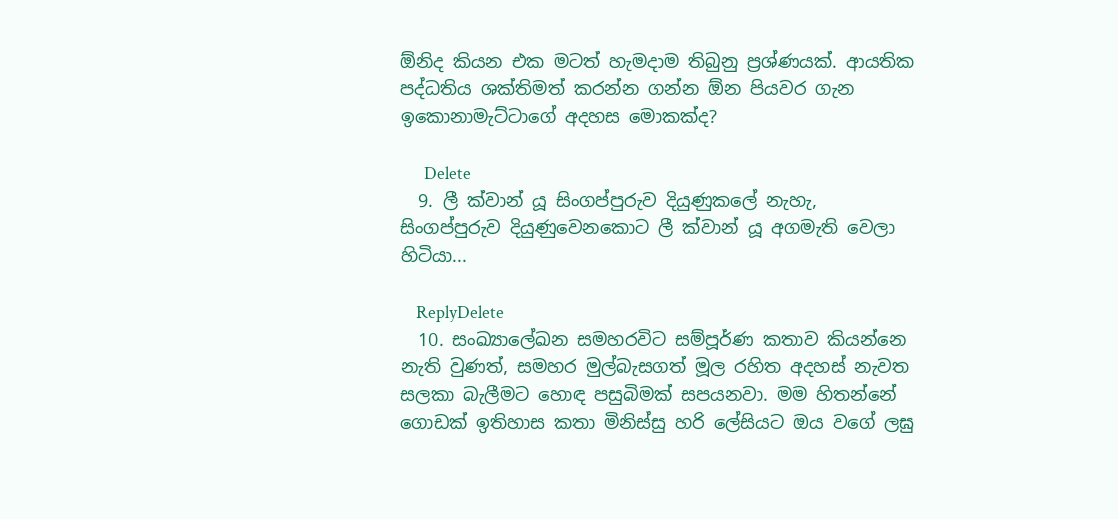ඕනිද කියන එක මටත් හැමදාම තිබුනු ප්‍රශ්ණයක්. ආයතික පද්ධතිය ශක්තිමත් කරන්න ගන්න ඕන පියවර ගැන ඉකොනාමැට්ටාගේ අදහස මොකක්ද?

      Delete
  9. ලී ක්වාන් යූ සිංගප්පුරුව දියුණුකලේ නැහැ, සිංගප්පුරුව දියුණුවෙනකොට ලී ක්වාන් යූ අගමැති වෙලා හිටියා...

    ReplyDelete
  10. සංඛ්‍යාලේඛන සමහරවිට සම්පූර්ණ කතාව කියන්නෙ නැති වුණත්, සමහර මුල්බැසගත් මූල රහිත අදහස් නැවත සලකා බැලීමට හොඳ පසුබිමක් සපයනවා. මම හිතන්නේ ගොඩක් ඉතිහාස කතා මිනිස්සු හරි ලේසියට ඔය වගේ ලඝු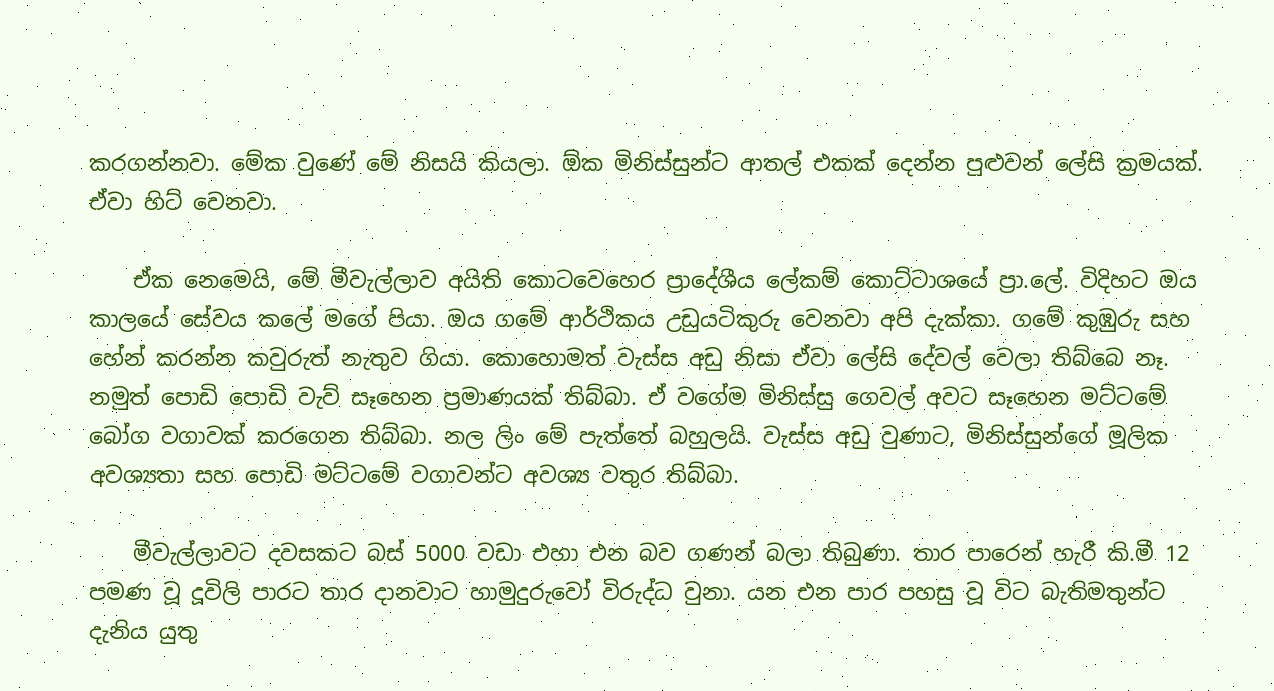කරගන්නවා. මේක වුණේ මේ නිසයි කියලා. ඕක මිනිස්සුන්ට ආතල් එකක් දෙන්න පුළුවන් ලේසි ක්‍රමයක්. ඒවා හිට් වෙනවා.

    ඒක නෙමෙයි, මේ මීවැල්ලාව අයිති කොටවෙහෙර ප්‍රාදේශීය ලේකම් කොට්ටාශයේ ප්‍රා.ලේ. විදිහට ඔය කාලයේ සේවය කලේ මගේ පියා. ඔය ගමේ ආර්ථිකය උඩුයටිකුරු වෙනවා අපි දැක්කා. ගමේ කුඹුරු සහ හේන් කරන්න කවුරුත් නැතුව ගියා. කොහොමත් වැස්ස අඩු නිසා ඒවා ලේසි දේවල් වෙලා තිබ්බෙ නෑ. නමුත් පොඩි පොඩි වැව් සෑහෙන ප්‍රමාණයක් තිබ්බා. ඒ වගේම මිනිස්සු ගෙවල් අවට සෑහෙන මට්ටමේ බෝග වගාවක් කරගෙන තිබ්බා. නල ලිං මේ පැත්තේ බහුලයි. වැස්ස අඩු වුණාට, මිනිස්සුන්ගේ මූලික අවශ්‍යතා සහ පොඩි මට්ටමේ වගාවන්ට අවශ්‍ය වතුර තිබ්බා.

    මීවැල්ලාවට දවසකට බස් 5000 වඩා එහා එන බව ගණන් බලා තිබුණා. තාර පාරෙන් හැරී කි.මී 12 පමණ වූ දූවිලි පාරට තාර දානවාට හාමුදුරුවෝ විරුද්ධ වුනා. යන එන පාර පහසු වූ විට බැතිමතුන්ට දැනිය යුතු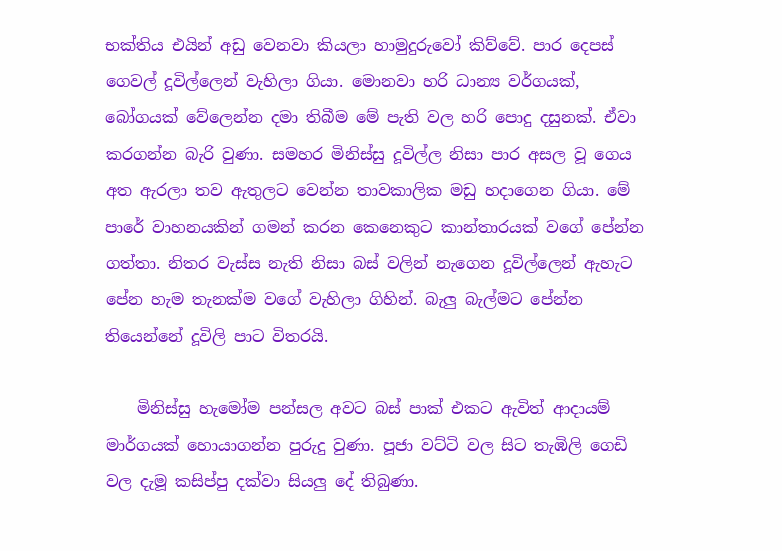භක්තිය එයින් අඩු වෙනවා කියලා හාමුදුරුවෝ කිව්වේ. පාර දෙපස් ගෙවල් දූවිල්ලෙන් වැහිලා ගියා. මොනවා හරි ධාන්‍ය වර්ගයක්, බෝගයක් වේලෙන්න දමා තිබීම මේ පැති වල හරි පොදු දසුනක්. ඒවා කරගන්න බැරි වුණා. සමහර මිනිස්සු දූවිල්ල නිසා පාර අසල වූ ගෙය අත ඇරලා තව ඇතුලට වෙන්න තාවකාලික මඩු හදාගෙන ගියා. මේ පාරේ වාහනයකින් ගමන් කරන කෙනෙකුට කාන්තාරයක් වගේ පේන්න ගත්තා. නිතර වැස්ස නැති නිසා බස් වලින් නැගෙන දූවිල්ලෙන් ඇහැට පේන හැම තැනක්ම වගේ වැහිලා ගිහින්. බැලු බැල්මට පේන්න තියෙන්නේ දූවිලි පාට විතරයි.

    මිනිස්සු හැමෝම පන්සල අවට බස් පාක් එකට ඇවිත් ආදායම් මාර්ගයක් හොයාගන්න පුරුදු වුණා. පූජා වට්ටි වල සිට තැඹිලි ගෙඩි වල දැමූ කසිප්පු දක්වා සියලු දේ තිබුණා.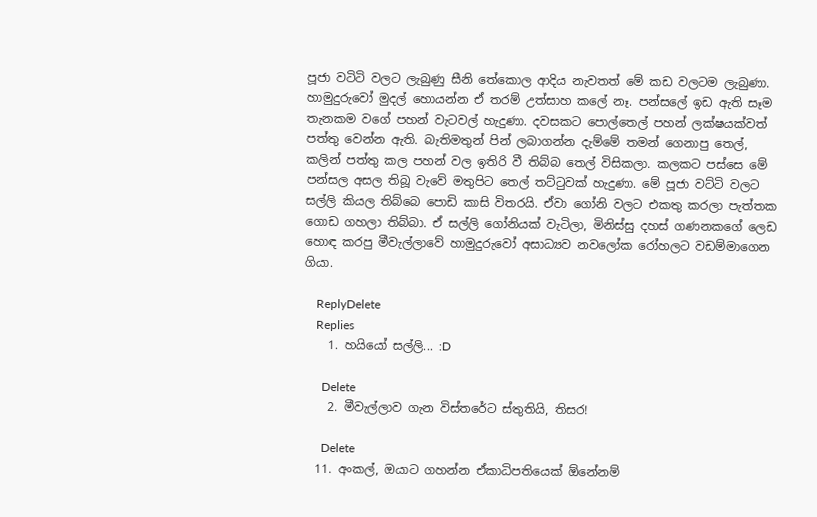පූජා වටිටි වලට ලැබුණු සීනි තේකොල ආදිය නැවතත් මේ කඩ වලටම ලැබුණා. හාමුදුරුවෝ මුදල් හොයන්න ඒ තරම් උත්සාහ කලේ නෑ. පන්සලේ ඉඩ ඇති සෑම තැනකම වගේ පහන් වැටවල් හැදුණා. දවසකට පොල්තෙල් පහන් ලක්ෂයක්වත් පත්තු වෙන්න ඇති. බැතිමතුන් පින් ලබාගන්න දැම්මේ තමන් ගෙනාපු තෙල්, කලින් පත්තු කල පහන් වල ඉතිරි වී තිබ්බ තෙල් විසිකලා. කලකට පස්සෙ මේ පන්සල අසල තිබූ වැවේ මතුපිට තෙල් තට්ටුවක් හැදුණා. මේ පූජා වට්ටි වලට සල්ලි කියල තිබ්බෙ පොඩි කාසි විතරයි. ඒවා ගෝනි වලට එකතු කරලා පැත්තක ගොඩ ගහලා තිබ්බා. ඒ සල්ලි ගෝනියක් වැටිලා, මිනිස්සු දහස් ගණනකගේ ලෙඩ හොඳ කරපු මීවැල්ලාවේ හාමුදුරුවෝ අසාධ්‍යව නවලෝක රෝහලට වඩම්මාගෙන ගියා.

    ReplyDelete
    Replies
    1. හයියෝ සල්ලි... :D

      Delete
    2. මීවැල්ලාව ගැන විස්තරේට ස්තුතියි, තිසර!

      Delete
  11. අංකල්, ඔයාට ගහන්න ඒකාධිපතියෙක් ඕනේනම්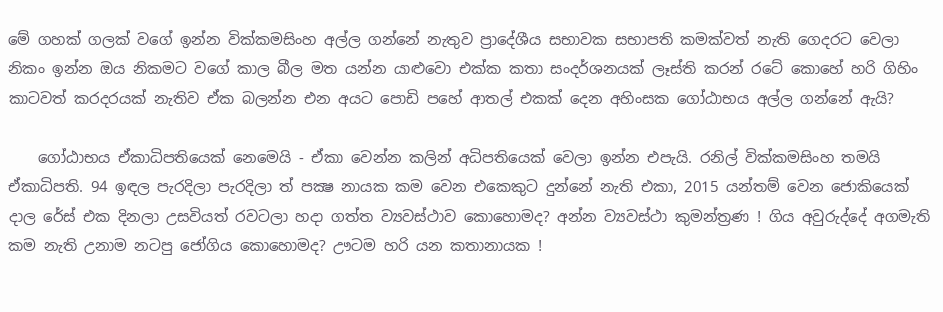මේ ගහක් ගලක් වගේ ඉන්න වික්කමසිංහ අල්ල ගන්නේ නැතුව ප්‍රාදේශීය සභාවක සභාපති කමක්වත් නැති ගෙදරට වෙලා නිකං ඉන්න ඔය නිකමට වගේ කාල බීල මත යන්න යාළුවො එක්ක කතා සංදර්ශනයක් ලෑස්ති කරන් රටේ කොහේ හරි ගිහිං කාටවත් කරදරයක් නැතිව ඒක බලන්න එන අයට පොඩි පහේ ආතල් එකක් දෙන අහිංසක ගෝඨාභය අල්ල ගන්නේ ඇයි?

    ගෝඨාභය ඒකාධිපතියෙක් නෙමෙයි - ඒකා වෙන්න කලින් අධිපතියෙක් වෙලා ඉන්න එපැයි. රනිල් වික්කමසිංහ තමයි ඒකාධිපති. 94 ඉඳල පැරදිලා පැරදිලා ත් පක්‍ෂ නායක කම වෙන එකෙකුට දුන්නේ නැති එකා, 2015 යන්තම් වෙන ජොකියෙක් දාල රේස් එක දිනලා උසවියත් රවටලා හදා ගත්ත ව්‍යවස්ථාව කොහොමද? අන්න ව්‍යවස්ථා කුමන්ත්‍රණ ! ගිය අවුරුද්දේ අගමැති කම නැති උනාම නටපු ජෝගිය කොහොමද? ඌටම හරි යන කතානායක !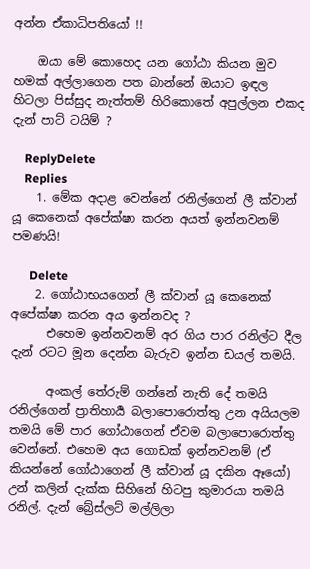අන්න ඒකාධිපතියෝ !!

    ඔයා මේ කොහෙද යන ගෝඨා කියන මුව හමක් අල්ලාගෙන පත බාන්නේ ඔයාට ඉඳල හිටලා පිස්සුද නැත්තම් හිරිකොතේ අපුල්ලන එකද දැන් පාට් ටයිම් ?

    ReplyDelete
    Replies
    1. මේක අදාළ වෙන්නේ රනිල්ගෙන් ලී ක්වාන් යූ කෙනෙක් අපේක්ෂා කරන අයත් ඉන්නවනම් පමණයි!

      Delete
    2. ගෝඨාභයගෙන් ලී ක්වාන් යූ කෙනෙක් අපේක්ෂා කරන අය ඉන්නවද ?
      එහෙම ඉන්නවනම් අර ගිය පාර රනිල්ට දීල දැන් රටට මූන දෙන්න බැරුව ඉන්න ඩයල් තමයි.

      අංකල් තේරුම් ගන්නේ නැති දේ තමයි රනිල්ගෙන් ප්‍රාතිහාර්‍ය බලාපොරොත්තු උන අයියලම තමයි මේ පාර ගෝඨාගෙන් ඒවම බලාපොරොත්තු වෙන්නේ. එහෙම අය ගොඩක් ඉන්නවනම් (ඒ කියන්නේ ගෝඨාගෙන් ලී ක්වාන් යූ දකින ඈයෝ) උන් කලින් දැක්ක සිහිනේ හිටපු කුමාරයා තමයි රනිල්. දැන් බ්‍රේස්ලට් මල්ලිලා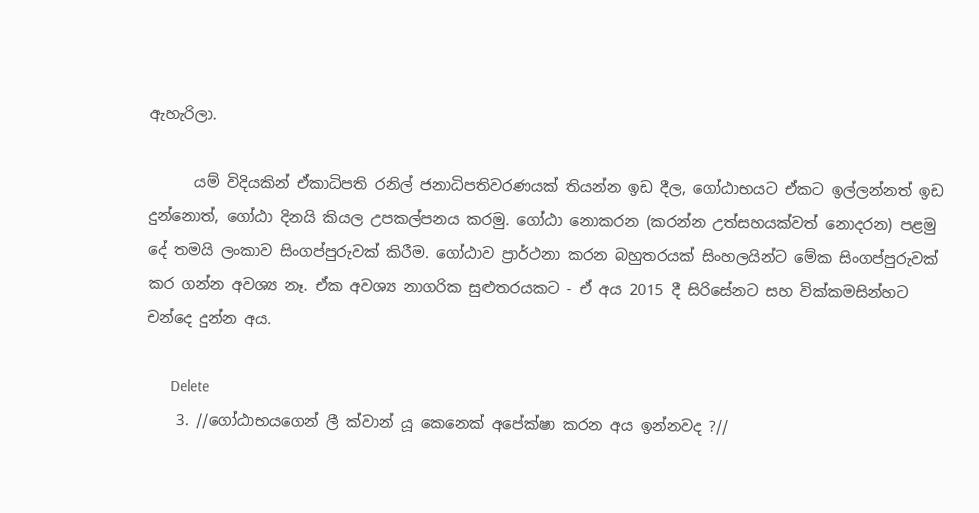ඇහැරිලා.

      යම් විදියකින් ඒකාධිපති රනිල් ජනාධිපතිවරණයක් තියන්න ඉඩ දීල, ගෝඨාභයට ඒකට ඉල්ලන්නත් ඉඩ දුන්නොත්, ගෝඨා දිනයි කියල උපකල්පනය කරමු. ගෝඨා නොකරන (කරන්න උත්සහයක්වත් නොදරන) පළමු දේ තමයි ලංකාව සිංගප්පුරුවක් කිරීම. ගෝඨාව ප්‍රාර්ථනා කරන බහුතරයක් සිංහලයින්ට මේක සිංගප්පුරුවක් කර ගන්න අවශ්‍ය නෑ. ඒක අවශ්‍ය නාගරික සුළුතරයකට - ඒ අය 2015 දී සිරිසේනට සහ වික්කමසින්හට චන්දෙ දුන්න අය.

      Delete
    3. //ගෝඨාභයගෙන් ලී ක්වාන් යූ කෙනෙක් අපේක්ෂා කරන අය ඉන්නවද ?//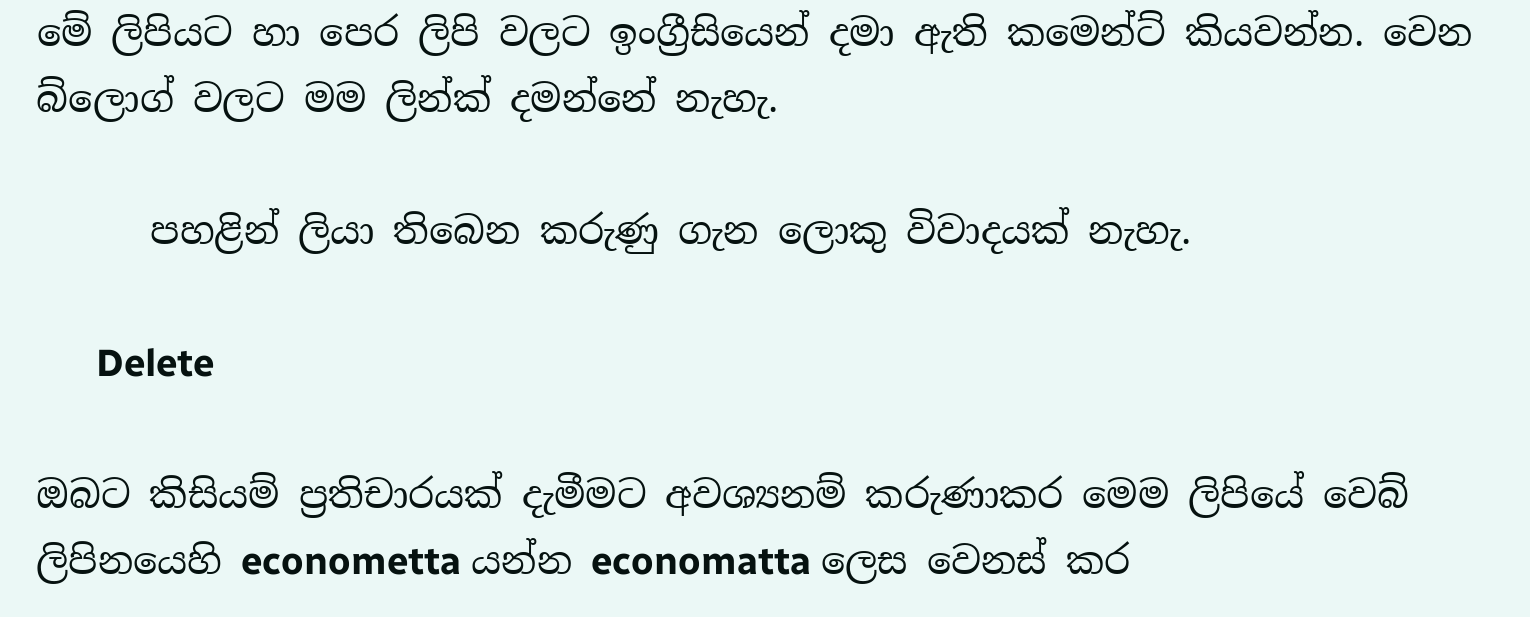මේ ලිපියට හා පෙර ලිපි වලට ඉංග්‍රීසියෙන් දමා ඇති කමෙන්ට් කියවන්න. වෙන බ්ලොග් වලට මම ලින්ක් දමන්නේ නැහැ.

      පහළින් ලියා තිබෙන කරුණු ගැන ලොකු විවාදයක් නැහැ.

      Delete

ඔබට කිසියම් ප්‍රතිචාරයක් දැමීමට අවශ්‍යනම් කරුණාකර මෙම ලිපියේ වෙබ් ලිපිනයෙහි econometta යන්න economatta ලෙස වෙනස් කර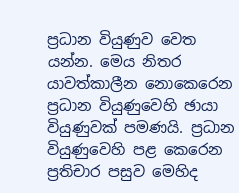ප්‍රධාන වියුණුව වෙත යන්න. මෙය නිතර යාවත්කාලීන නොකෙරෙන ප්‍රධාන වියුණුවෙහි ඡායා වියුණුවක් පමණයි. ප්‍රධාන වියුණුවෙහි පළ කෙරෙන ප්‍රතිචාර පසුව මෙහිද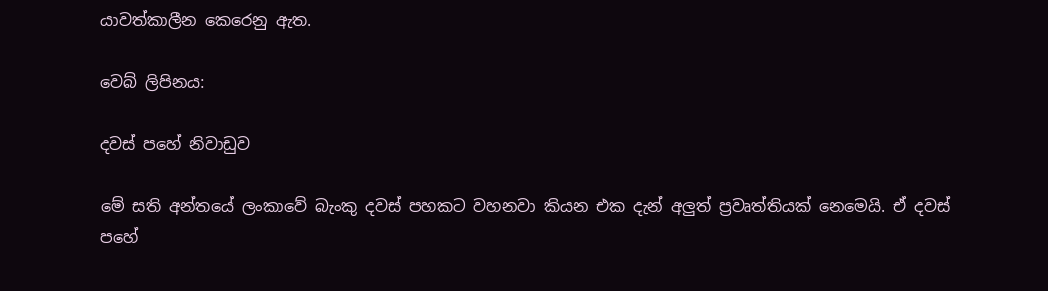යාවත්කාලීන කෙරෙනු ඇත.

වෙබ් ලිපිනය:

දවස් පහේ නිවාඩුව

මේ සති අන්තයේ ලංකාවේ බැංකු දවස් පහකට වහනවා කියන එක දැන් අලුත් ප්‍රවෘත්තියක් නෙමෙයි. ඒ දවස් පහේ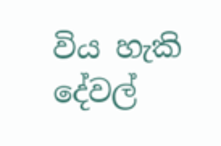විය හැකි දේවල්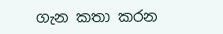ගැන කතා කරන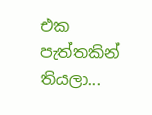එක පැත්තකින් තියලා...